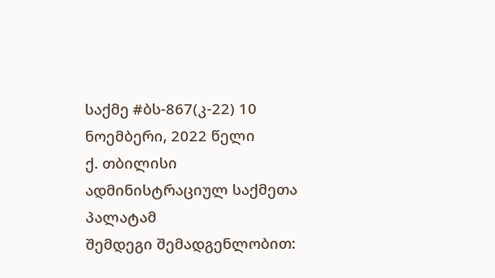საქმე #ბს-867(კ-22) 10 ნოემბერი, 2022 წელი
ქ. თბილისი
ადმინისტრაციულ საქმეთა პალატამ
შემდეგი შემადგენლობით: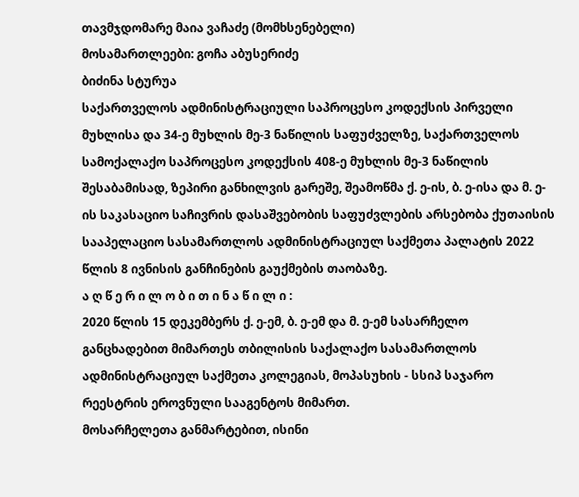თავმჯდომარე მაია ვაჩაძე (მომხსენებელი)
მოსამართლეები: გოჩა აბუსერიძე
ბიძინა სტურუა
საქართველოს ადმინისტრაციული საპროცესო კოდექსის პირველი მუხლისა და 34-ე მუხლის მე-3 ნაწილის საფუძველზე, საქართველოს სამოქალაქო საპროცესო კოდექსის 408-ე მუხლის მე-3 ნაწილის შესაბამისად, ზეპირი განხილვის გარეშე, შეამოწმა ქ. ე-ის, ბ. ე-ისა და მ. ე-ის საკასაციო საჩივრის დასაშვებობის საფუძვლების არსებობა ქუთაისის სააპელაციო სასამართლოს ადმინისტრაციულ საქმეთა პალატის 2022 წლის 8 ივნისის განჩინების გაუქმების თაობაზე.
ა ღ წ ე რ ი ლ ო ბ ი თ ი ნ ა წ ი ლ ი :
2020 წლის 15 დეკემბერს ქ. ე-ემ, ბ. ე-ემ და მ. ე-ემ სასარჩელო განცხადებით მიმართეს თბილისის საქალაქო სასამართლოს ადმინისტრაციულ საქმეთა კოლეგიას, მოპასუხის - სსიპ საჯარო რეესტრის ეროვნული სააგენტოს მიმართ.
მოსარჩელეთა განმარტებით, ისინი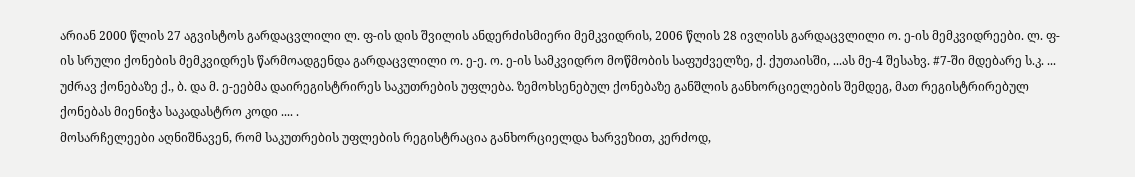არიან 2000 წლის 27 აგვისტოს გარდაცვლილი ლ. ფ-ის დის შვილის ანდერძისმიერი მემკვიდრის, 2006 წლის 28 ივლისს გარდაცვლილი ო. ე-ის მემკვიდრეები. ლ. ფ-ის სრული ქონების მემკვიდრეს წარმოადგენდა გარდაცვლილი ო. ე-ე. ო. ე-ის სამკვიდრო მოწმობის საფუძველზე, ქ. ქუთაისში, ...ას მე-4 შესახვ. #7-ში მდებარე ს.კ. ... უძრავ ქონებაზე ქ., ბ. და მ. ე-ეებმა დაირეგისტრირეს საკუთრების უფლება. ზემოხსენებულ ქონებაზე განშლის განხორციელების შემდეგ, მათ რეგისტრირებულ ქონებას მიენიჭა საკადასტრო კოდი .... .
მოსარჩელეები აღნიშნავენ, რომ საკუთრების უფლების რეგისტრაცია განხორციელდა ხარვეზით, კერძოდ,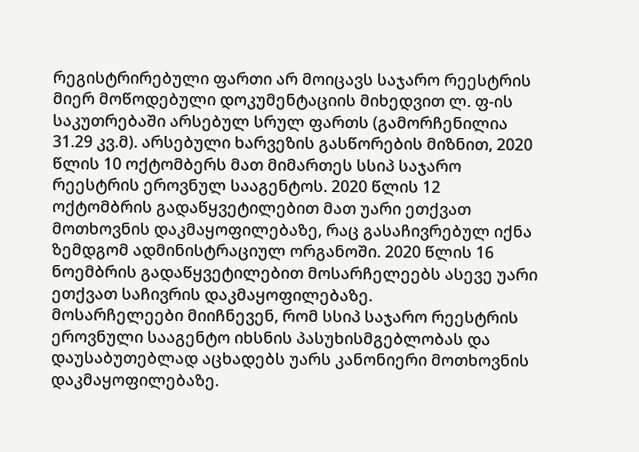რეგისტრირებული ფართი არ მოიცავს საჯარო რეესტრის მიერ მოწოდებული დოკუმენტაციის მიხედვით ლ. ფ-ის საკუთრებაში არსებულ სრულ ფართს (გამორჩენილია 31.29 კვ.მ). არსებული ხარვეზის გასწორების მიზნით, 2020 წლის 10 ოქტომბერს მათ მიმართეს სსიპ საჯარო რეესტრის ეროვნულ სააგენტოს. 2020 წლის 12 ოქტომბრის გადაწყვეტილებით მათ უარი ეთქვათ მოთხოვნის დაკმაყოფილებაზე, რაც გასაჩივრებულ იქნა ზემდგომ ადმინისტრაციულ ორგანოში. 2020 წლის 16 ნოემბრის გადაწყვეტილებით მოსარჩელეებს ასევე უარი ეთქვათ საჩივრის დაკმაყოფილებაზე.
მოსარჩელეები მიიჩნევენ, რომ სსიპ საჯარო რეესტრის ეროვნული სააგენტო იხსნის პასუხისმგებლობას და დაუსაბუთებლად აცხადებს უარს კანონიერი მოთხოვნის დაკმაყოფილებაზე.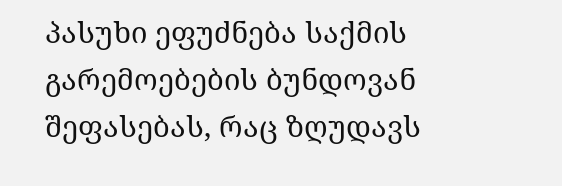პასუხი ეფუძნება საქმის გარემოებების ბუნდოვან შეფასებას, რაც ზღუდავს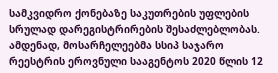სამკვიდრო ქონებაზე საკუთრების უფლების სრულად დარეგისტრირების შესაძლებლობას.
ამდენად, მოსარჩელეებმა სსიპ საჯარო რეესტრის ეროვნული სააგენტოს 2020 წლის 12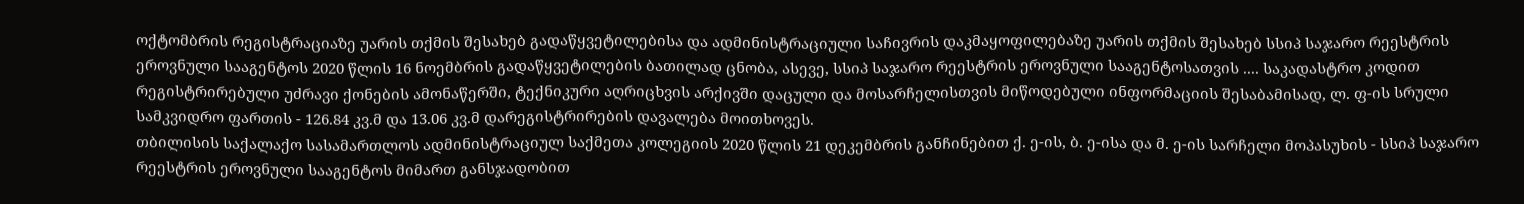ოქტომბრის რეგისტრაციაზე უარის თქმის შესახებ გადაწყვეტილებისა და ადმინისტრაციული საჩივრის დაკმაყოფილებაზე უარის თქმის შესახებ სსიპ საჯარო რეესტრის ეროვნული სააგენტოს 2020 წლის 16 ნოემბრის გადაწყვეტილების ბათილად ცნობა, ასევე, სსიპ საჯარო რეესტრის ეროვნული სააგენტოსათვის .... საკადასტრო კოდით რეგისტრირებული უძრავი ქონების ამონაწერში, ტექნიკური აღრიცხვის არქივში დაცული და მოსარჩელისთვის მიწოდებული ინფორმაციის შესაბამისად, ლ. ფ-ის სრული სამკვიდრო ფართის - 126.84 კვ.მ და 13.06 კვ.მ დარეგისტრირების დავალება მოითხოვეს.
თბილისის საქალაქო სასამართლოს ადმინისტრაციულ საქმეთა კოლეგიის 2020 წლის 21 დეკემბრის განჩინებით ქ. ე-ის, ბ. ე-ისა და მ. ე-ის სარჩელი მოპასუხის - სსიპ საჯარო რეესტრის ეროვნული სააგენტოს მიმართ განსჯადობით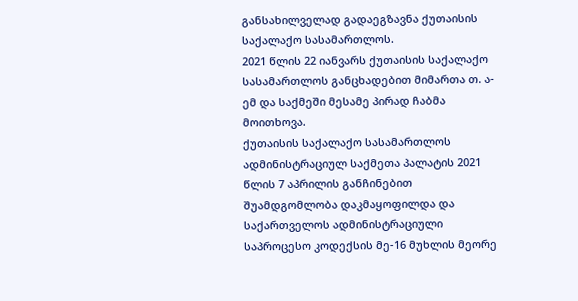განსახილველად გადაეგზავნა ქუთაისის საქალაქო სასამართლოს.
2021 წლის 22 იანვარს ქუთაისის საქალაქო სასამართლოს განცხადებით მიმართა თ. ა-ემ და საქმეში მესამე პირად ჩაბმა მოითხოვა.
ქუთაისის საქალაქო სასამართლოს ადმინისტრაციულ საქმეთა პალატის 2021 წლის 7 აპრილის განჩინებით შუამდგომლობა დაკმაყოფილდა და საქართველოს ადმინისტრაციული საპროცესო კოდექსის მე-16 მუხლის მეორე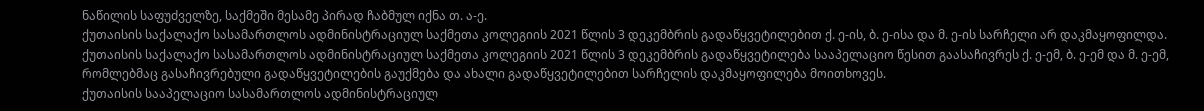ნაწილის საფუძველზე, საქმეში მესამე პირად ჩაბმულ იქნა თ. ა-ე.
ქუთაისის საქალაქო სასამართლოს ადმინისტრაციულ საქმეთა კოლეგიის 2021 წლის 3 დეკემბრის გადაწყვეტილებით ქ. ე-ის, ბ. ე-ისა და მ. ე-ის სარჩელი არ დაკმაყოფილდა.
ქუთაისის საქალაქო სასამართლოს ადმინისტრაციულ საქმეთა კოლეგიის 2021 წლის 3 დეკემბრის გადაწყვეტილება სააპელაციო წესით გაასაჩივრეს ქ. ე-ემ, ბ. ე-ემ და მ. ე-ემ, რომლებმაც გასაჩივრებული გადაწყვეტილების გაუქმება და ახალი გადაწყვეტილებით სარჩელის დაკმაყოფილება მოითხოვეს.
ქუთაისის სააპელაციო სასამართლოს ადმინისტრაციულ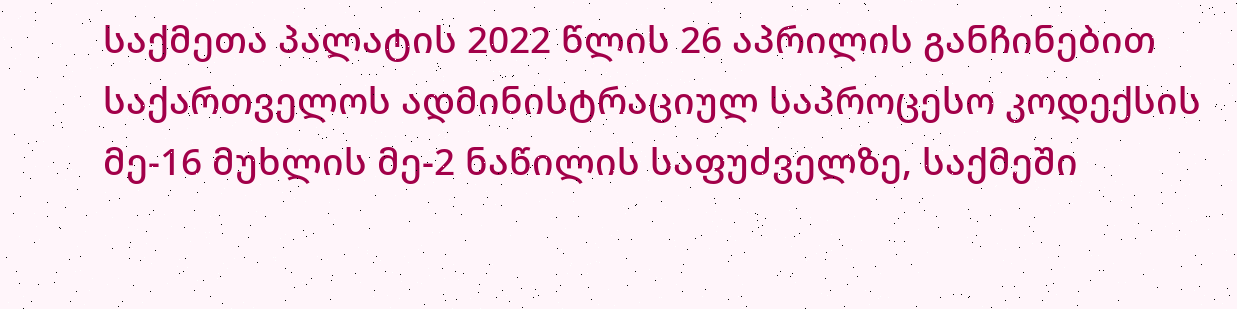საქმეთა პალატის 2022 წლის 26 აპრილის განჩინებით საქართველოს ადმინისტრაციულ საპროცესო კოდექსის მე-16 მუხლის მე-2 ნაწილის საფუძველზე, საქმეში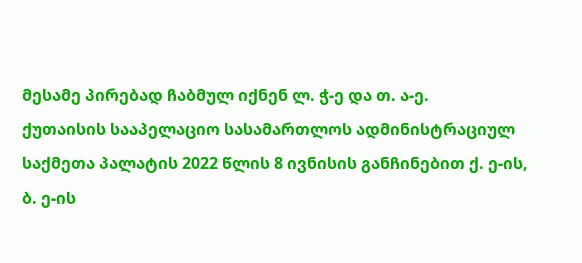მესამე პირებად ჩაბმულ იქნენ ლ. ჭ-ე და თ. ა-ე.
ქუთაისის სააპელაციო სასამართლოს ადმინისტრაციულ საქმეთა პალატის 2022 წლის 8 ივნისის განჩინებით ქ. ე-ის, ბ. ე-ის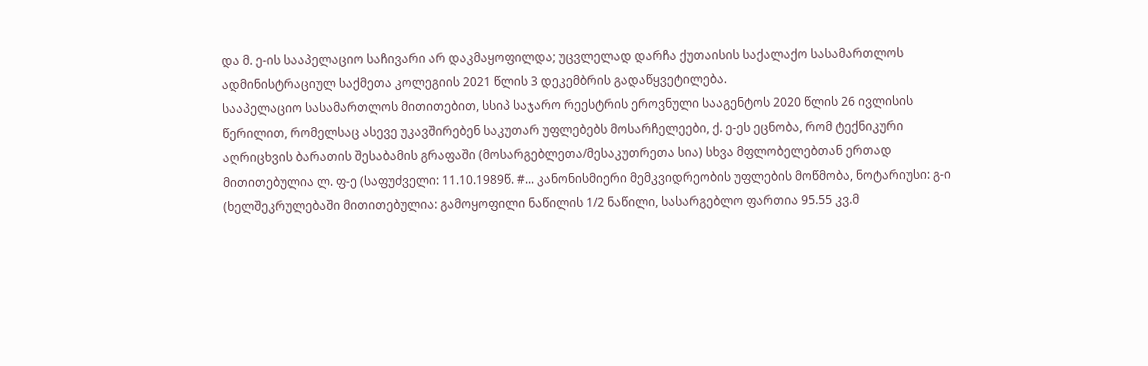და მ. ე-ის სააპელაციო საჩივარი არ დაკმაყოფილდა; უცვლელად დარჩა ქუთაისის საქალაქო სასამართლოს ადმინისტრაციულ საქმეთა კოლეგიის 2021 წლის 3 დეკემბრის გადაწყვეტილება.
სააპელაციო სასამართლოს მითითებით, სსიპ საჯარო რეესტრის ეროვნული სააგენტოს 2020 წლის 26 ივლისის წერილით, რომელსაც ასევე უკავშირებენ საკუთარ უფლებებს მოსარჩელეები, ქ. ე-ეს ეცნობა, რომ ტექნიკური აღრიცხვის ბარათის შესაბამის გრაფაში (მოსარგებლეთა/მესაკუთრეთა სია) სხვა მფლობელებთან ერთად მითითებულია ლ. ფ-ე (საფუძველი: 11.10.1989წ. #... კანონისმიერი მემკვიდრეობის უფლების მოწმობა, ნოტარიუსი: გ-ი (ხელშეკრულებაში მითითებულია: გამოყოფილი ნაწილის 1/2 ნაწილი, სასარგებლო ფართია 95.55 კვ.მ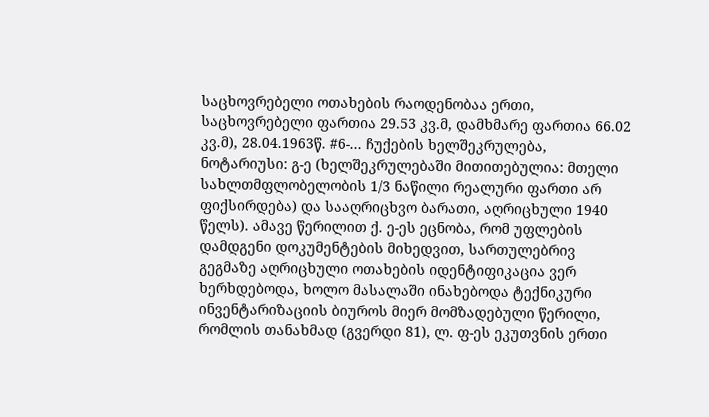საცხოვრებელი ოთახების რაოდენობაა ერთი, საცხოვრებელი ფართია 29.53 კვ.მ, დამხმარე ფართია 66.02 კვ.მ), 28.04.1963წ. #6-... ჩუქების ხელშეკრულება, ნოტარიუსი: გ-ე (ხელშეკრულებაში მითითებულია: მთელი სახლთმფლობელობის 1/3 ნაწილი რეალური ფართი არ ფიქსირდება) და სააღრიცხვო ბარათი, აღრიცხული 1940 წელს). ამავე წერილით ქ. ე-ეს ეცნობა, რომ უფლების დამდგენი დოკუმენტების მიხედვით, სართულებრივ გეგმაზე აღრიცხული ოთახების იდენტიფიკაცია ვერ ხერხდებოდა, ხოლო მასალაში ინახებოდა ტექნიკური ინვენტარიზაციის ბიუროს მიერ მომზადებული წერილი, რომლის თანახმად (გვერდი 81), ლ. ფ-ეს ეკუთვნის ერთი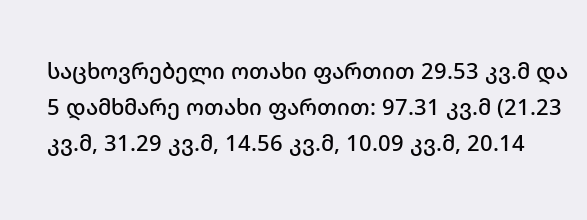საცხოვრებელი ოთახი ფართით 29.53 კვ.მ და 5 დამხმარე ოთახი ფართით: 97.31 კვ.მ (21.23 კვ.მ, 31.29 კვ.მ, 14.56 კვ.მ, 10.09 კვ.მ, 20.14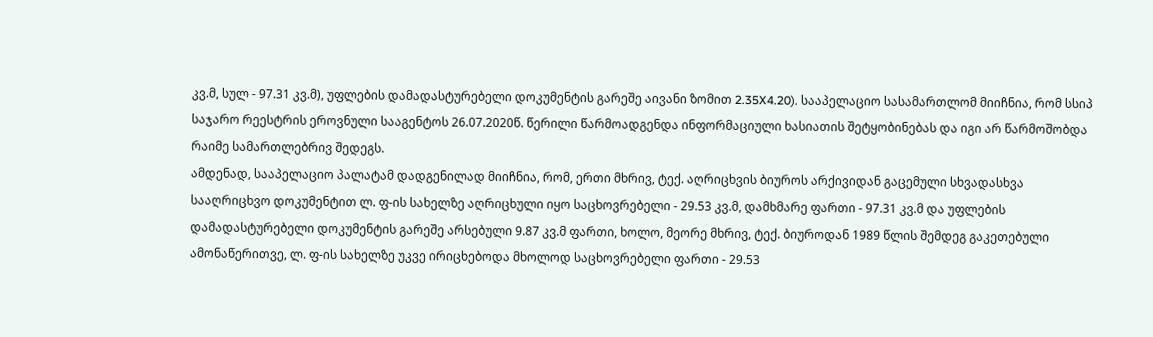კვ.მ, სულ - 97.31 კვ.მ), უფლების დამადასტურებელი დოკუმენტის გარეშე აივანი ზომით 2.35X4.20). სააპელაციო სასამართლომ მიიჩნია, რომ სსიპ საჯარო რეესტრის ეროვნული სააგენტოს 26.07.2020წ. წერილი წარმოადგენდა ინფორმაციული ხასიათის შეტყობინებას და იგი არ წარმოშობდა რაიმე სამართლებრივ შედეგს.
ამდენად, სააპელაციო პალატამ დადგენილად მიიჩნია, რომ, ერთი მხრივ, ტექ. აღრიცხვის ბიუროს არქივიდან გაცემული სხვადასხვა სააღრიცხვო დოკუმენტით ლ. ფ-ის სახელზე აღრიცხული იყო საცხოვრებელი - 29.53 კვ.მ, დამხმარე ფართი - 97.31 კვ.მ და უფლების დამადასტურებელი დოკუმენტის გარეშე არსებული 9.87 კვ.მ ფართი, ხოლო, მეორე მხრივ, ტექ. ბიუროდან 1989 წლის შემდეგ გაკეთებული ამონაწერითვე, ლ. ფ-ის სახელზე უკვე ირიცხებოდა მხოლოდ საცხოვრებელი ფართი - 29.53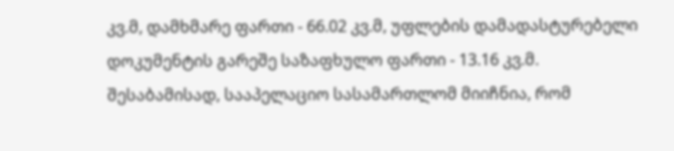კვ.მ, დამხმარე ფართი - 66.02 კვ.მ, უფლების დამადასტურებელი დოკუმენტის გარეშე საზაფხულო ფართი - 13.16 კვ.მ. შესაბამისად, სააპელაციო სასამართლომ მიიჩნია, რომ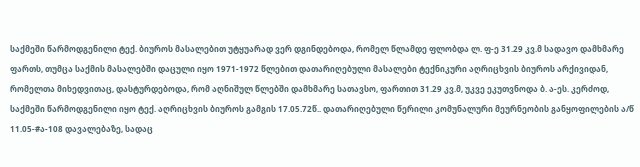საქმეში წარმოდგენილი ტექ. ბიუროს მასალებით უტყუარად ვერ დგინდებოდა, რომელ წლამდე ფლობდა ლ. ფ-ე 31.29 კვ.მ სადავო დამხმარე ფართს, თუმცა საქმის მასალებში დაცული იყო 1971-1972 წლებით დათარიღებული მასალები ტექნიკური აღრიცხვის ბიუროს არქივიდან, რომელთა მიხედვითაც, დასტურდებოდა, რომ აღნიშულ წლებში დამხმარე სათავსო, ფართით 31.29 კვ.მ, უკვე ეკუთვნოდა ბ. ა-ეს. კერძოდ, საქმეში წარმოდგენილი იყო ტექ. აღრიცხვის ბიუროს გამგის 17.05.72წ.. დათარიღებული წერილი კომუნალური მეურნეობის განყოფილების ა/წ 11.05-#ა-108 დავალებაზე, სადაც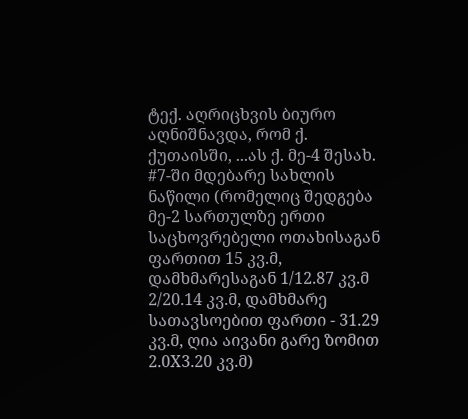ტექ. აღრიცხვის ბიურო აღნიშნავდა, რომ ქ. ქუთაისში, ...ას ქ. მე-4 შესახ. #7-ში მდებარე სახლის ნაწილი (რომელიც შედგება მე-2 სართულზე ერთი საცხოვრებელი ოთახისაგან ფართით 15 კვ.მ, დამხმარესაგან 1/12.87 კვ.მ 2/20.14 კვ.მ, დამხმარე სათავსოებით ფართი - 31.29 კვ.მ, ღია აივანი გარე ზომით 2.0X3.20 კვ.მ)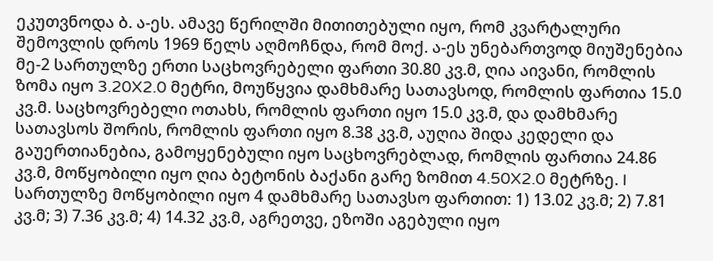ეკუთვნოდა ბ. ა-ეს. ამავე წერილში მითითებული იყო, რომ კვარტალური შემოვლის დროს 1969 წელს აღმოჩნდა, რომ მოქ. ა-ეს უნებართვოდ მიუშენებია მე-2 სართულზე ერთი საცხოვრებელი ფართი 30.80 კვ.მ, ღია აივანი, რომლის ზომა იყო 3.20X2.0 მეტრი, მოუწყვია დამხმარე სათავსოდ, რომლის ფართია 15.0 კვ.მ. საცხოვრებელი ოთახს, რომლის ფართი იყო 15.0 კვ.მ, და დამხმარე სათავსოს შორის, რომლის ფართი იყო 8.38 კვ.მ, აუღია შიდა კედელი და გაუერთიანებია, გამოყენებული იყო საცხოვრებლად, რომლის ფართია 24.86 კვ.მ, მოწყობილი იყო ღია ბეტონის ბაქანი გარე ზომით 4.50X2.0 მეტრზე. I სართულზე მოწყობილი იყო 4 დამხმარე სათავსო ფართით: 1) 13.02 კვ.მ; 2) 7.81 კვ.მ; 3) 7.36 კვ.მ; 4) 14.32 კვ.მ, აგრეთვე, ეზოში აგებული იყო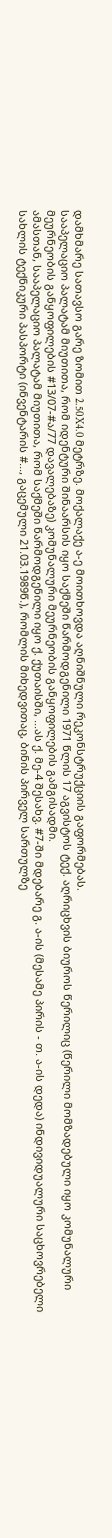დამხმარე სათავსო გარე ზომით 2.50X4.0 მეტრზე. მოქალაქე ა-ე მოითხოვდა აღნიშნული რეკონსტრუქციის გაფორმებას.
სააპელაციო პალატამ მიუთითა, რომ იდენტური შინაარსის იყო საქმეში წარმოდგენილი 1971 წლის 17 აგვისტოს ტექ. აღრიცხვის ბიუროს წერილიც (წერილი მომზადებული იყო კომუნალური მეურნეობის განყოფილების #13/07-#ა/77 დავალებაზე) კომუნალური მეურნეობის განყოფილების გამგისადმი.
ამასთან, სააპელაციო პალატამ მიუთითა, რომ საქმეში წარმოდგენილი იყო ქ. ქუთაისში, ...ას ქ. მე-4 შესახვ. #7-ში მდებარე გ. ა-ის (მესამე პირის - თ. ა-ის დედა) ინდივიდუალური საცხოვრებელი სახლის ტექნიკური პასპორტი (ინვენტარის #..., გაცემული 21.03.1989წ.), რომლის მიხედვითაც, ბინის პირველ სართულზე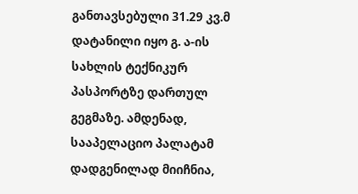განთავსებული 31.29 კვ.მ დატანილი იყო გ. ა-ის სახლის ტექნიკურ პასპორტზე დართულ გეგმაზე. ამდენად, სააპელაციო პალატამ დადგენილად მიიჩნია,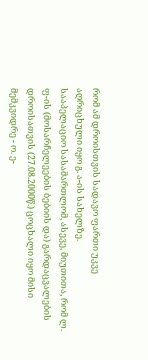რომ ამ დროისთვის სადავო ფართი უკვე აღრიცხული იყო გ. ა-ის სახელზე.
სააპელაციო სასამართლომ, ასევე, მიუთითა, რომ ლ. ფ-ის (მოსარჩელეების ბებიის და) გარდაცვალების დროისათვის (27.08.2000წ.) ცოცხალი იყო მისი მემკვიდრე - ო. ე-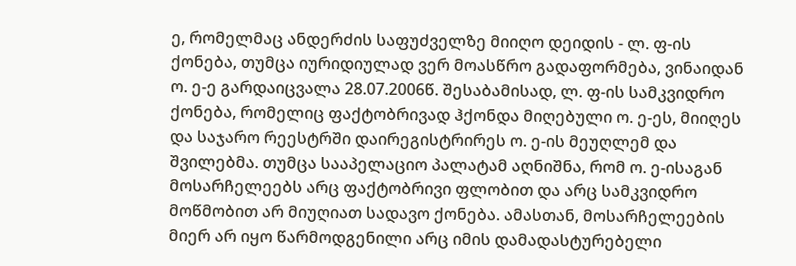ე, რომელმაც ანდერძის საფუძველზე მიიღო დეიდის - ლ. ფ-ის ქონება, თუმცა იურიდიულად ვერ მოასწრო გადაფორმება, ვინაიდან ო. ე-ე გარდაიცვალა 28.07.2006წ. შესაბამისად, ლ. ფ-ის სამკვიდრო ქონება, რომელიც ფაქტობრივად ჰქონდა მიღებული ო. ე-ეს, მიიღეს და საჯარო რეესტრში დაირეგისტრირეს ო. ე-ის მეუღლემ და შვილებმა. თუმცა სააპელაციო პალატამ აღნიშნა, რომ ო. ე-ისაგან მოსარჩელეებს არც ფაქტობრივი ფლობით და არც სამკვიდრო მოწმობით არ მიუღიათ სადავო ქონება. ამასთან, მოსარჩელეების მიერ არ იყო წარმოდგენილი არც იმის დამადასტურებელი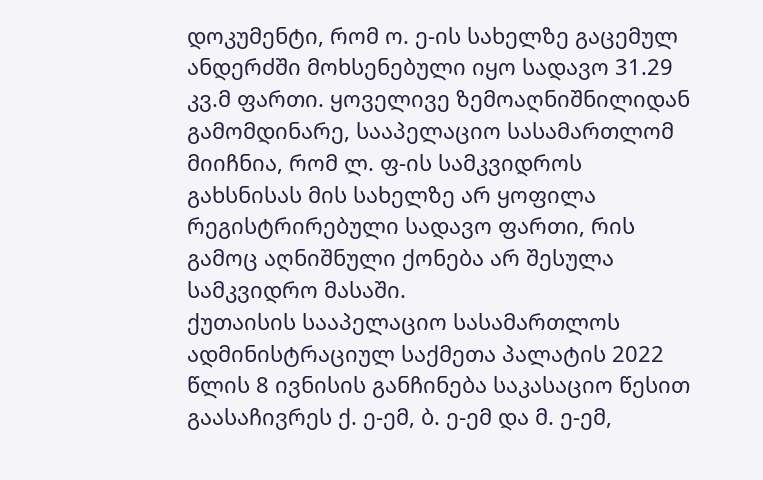დოკუმენტი, რომ ო. ე-ის სახელზე გაცემულ ანდერძში მოხსენებული იყო სადავო 31.29 კვ.მ ფართი. ყოველივე ზემოაღნიშნილიდან გამომდინარე, სააპელაციო სასამართლომ მიიჩნია, რომ ლ. ფ-ის სამკვიდროს გახსნისას მის სახელზე არ ყოფილა რეგისტრირებული სადავო ფართი, რის გამოც აღნიშნული ქონება არ შესულა სამკვიდრო მასაში.
ქუთაისის სააპელაციო სასამართლოს ადმინისტრაციულ საქმეთა პალატის 2022 წლის 8 ივნისის განჩინება საკასაციო წესით გაასაჩივრეს ქ. ე-ემ, ბ. ე-ემ და მ. ე-ემ,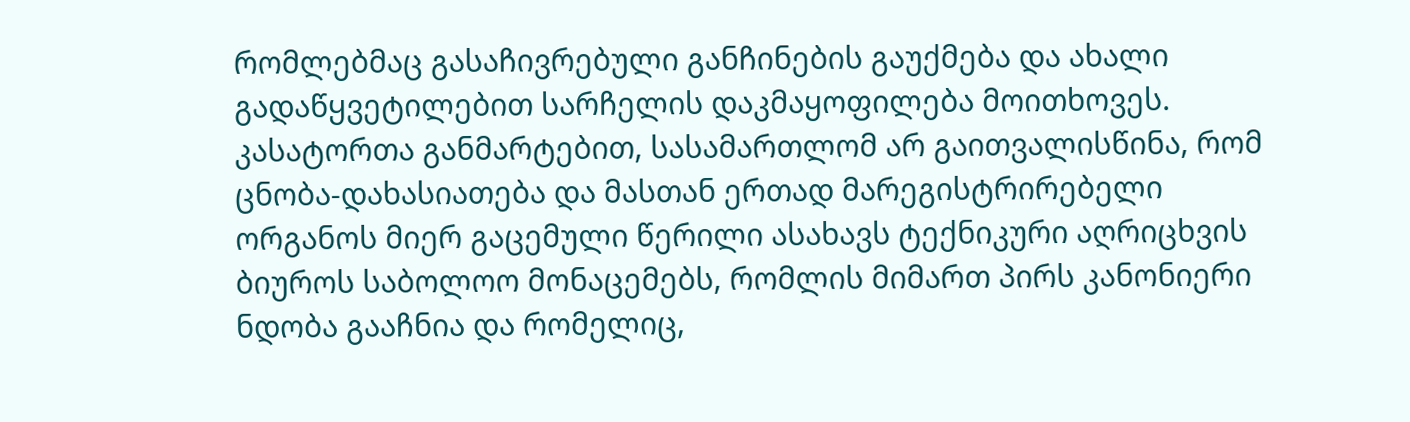რომლებმაც გასაჩივრებული განჩინების გაუქმება და ახალი გადაწყვეტილებით სარჩელის დაკმაყოფილება მოითხოვეს.
კასატორთა განმარტებით, სასამართლომ არ გაითვალისწინა, რომ ცნობა-დახასიათება და მასთან ერთად მარეგისტრირებელი ორგანოს მიერ გაცემული წერილი ასახავს ტექნიკური აღრიცხვის ბიუროს საბოლოო მონაცემებს, რომლის მიმართ პირს კანონიერი ნდობა გააჩნია და რომელიც,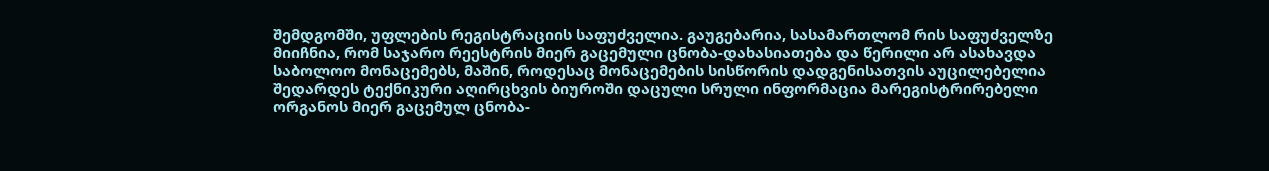შემდგომში, უფლების რეგისტრაციის საფუძველია. გაუგებარია, სასამართლომ რის საფუძველზე მიიჩნია, რომ საჯარო რეესტრის მიერ გაცემული ცნობა-დახასიათება და წერილი არ ასახავდა საბოლოო მონაცემებს, მაშინ, როდესაც მონაცემების სისწორის დადგენისათვის აუცილებელია შედარდეს ტექნიკური აღირცხვის ბიუროში დაცული სრული ინფორმაცია მარეგისტრირებელი ორგანოს მიერ გაცემულ ცნობა-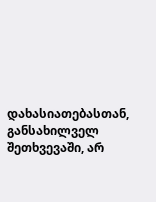დახასიათებასთან, განსახილველ შეთხვევაში, არ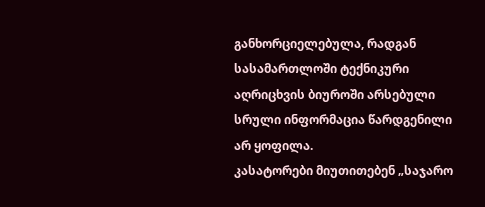განხორციელებულა, რადგან სასამართლოში ტექნიკური აღრიცხვის ბიუროში არსებული სრული ინფორმაცია წარდგენილი არ ყოფილა.
კასატორები მიუთითებენ „საჯარო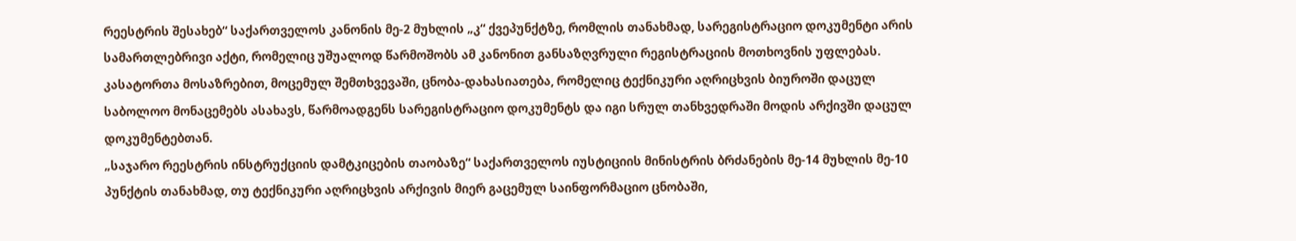რეესტრის შესახებ“ საქართველოს კანონის მე-2 მუხლის „კ“ ქვეპუნქტზე, რომლის თანახმად, სარეგისტრაციო დოკუმენტი არის სამართლებრივი აქტი, რომელიც უშუალოდ წარმოშობს ამ კანონით განსაზღვრული რეგისტრაციის მოთხოვნის უფლებას. კასატორთა მოსაზრებით, მოცემულ შემთხვევაში, ცნობა-დახასიათება, რომელიც ტექნიკური აღრიცხვის ბიუროში დაცულ საბოლოო მონაცემებს ასახავს, წარმოადგენს სარეგისტრაციო დოკუმენტს და იგი სრულ თანხვედრაში მოდის არქივში დაცულ დოკუმენტებთან.
„საჯარო რეესტრის ინსტრუქციის დამტკიცების თაობაზე“ საქართველოს იუსტიციის მინისტრის ბრძანების მე-14 მუხლის მე-10 პუნქტის თანახმად, თუ ტექნიკური აღრიცხვის არქივის მიერ გაცემულ საინფორმაციო ცნობაში,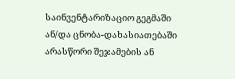საინვენტარიზაციო გეგმაში ან/და ცნობა-დახასიათებაში არასწორი შეჯამების ან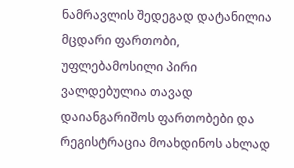ნამრავლის შედეგად დატანილია მცდარი ფართობი, უფლებამოსილი პირი ვალდებულია თავად დაიანგარიშოს ფართობები და რეგისტრაცია მოახდინოს ახლად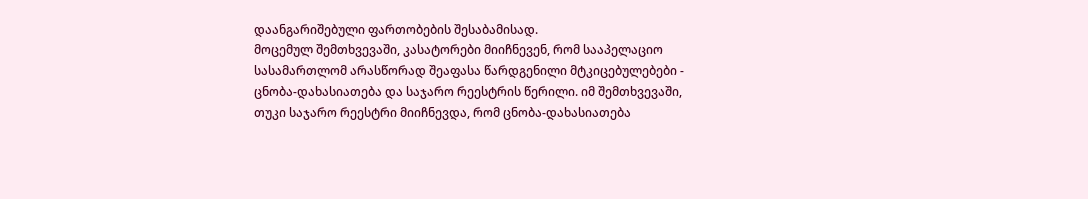დაანგარიშებული ფართობების შესაბამისად.
მოცემულ შემთხვევაში, კასატორები მიიჩნევენ, რომ სააპელაციო სასამართლომ არასწორად შეაფასა წარდგენილი მტკიცებულებები - ცნობა-დახასიათება და საჯარო რეესტრის წერილი. იმ შემთხვევაში, თუკი საჯარო რეესტრი მიიჩნევდა, რომ ცნობა-დახასიათება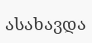ასახავდა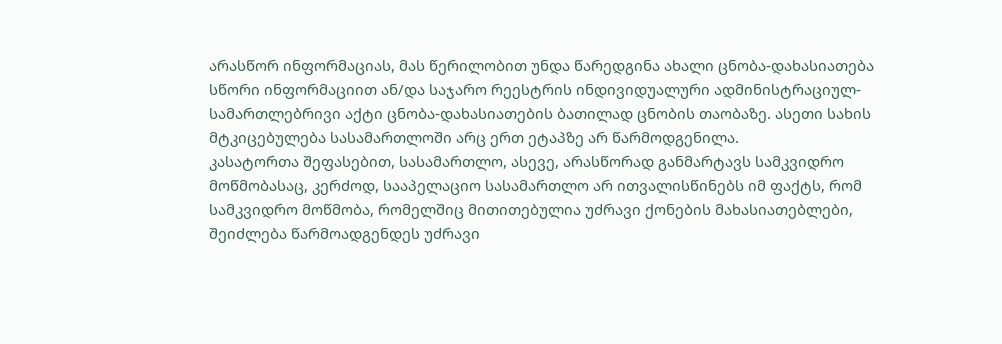არასწორ ინფორმაციას, მას წერილობით უნდა წარედგინა ახალი ცნობა-დახასიათება სწორი ინფორმაციით ან/და საჯარო რეესტრის ინდივიდუალური ადმინისტრაციულ-სამართლებრივი აქტი ცნობა-დახასიათების ბათილად ცნობის თაობაზე. ასეთი სახის მტკიცებულება სასამართლოში არც ერთ ეტაპზე არ წარმოდგენილა.
კასატორთა შეფასებით, სასამართლო, ასევე, არასწორად განმარტავს სამკვიდრო მოწმობასაც, კერძოდ, სააპელაციო სასამართლო არ ითვალისწინებს იმ ფაქტს, რომ სამკვიდრო მოწმობა, რომელშიც მითითებულია უძრავი ქონების მახასიათებლები, შეიძლება წარმოადგენდეს უძრავი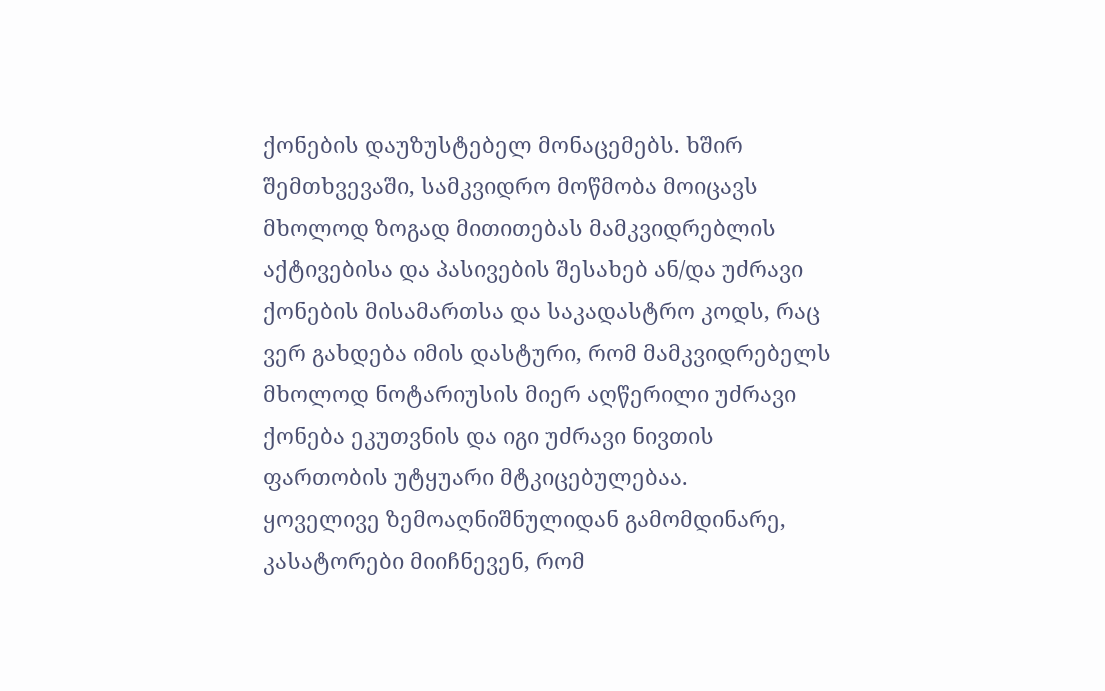ქონების დაუზუსტებელ მონაცემებს. ხშირ შემთხვევაში, სამკვიდრო მოწმობა მოიცავს მხოლოდ ზოგად მითითებას მამკვიდრებლის აქტივებისა და პასივების შესახებ ან/და უძრავი ქონების მისამართსა და საკადასტრო კოდს, რაც ვერ გახდება იმის დასტური, რომ მამკვიდრებელს მხოლოდ ნოტარიუსის მიერ აღწერილი უძრავი ქონება ეკუთვნის და იგი უძრავი ნივთის ფართობის უტყუარი მტკიცებულებაა.
ყოველივე ზემოაღნიშნულიდან გამომდინარე, კასატორები მიიჩნევენ, რომ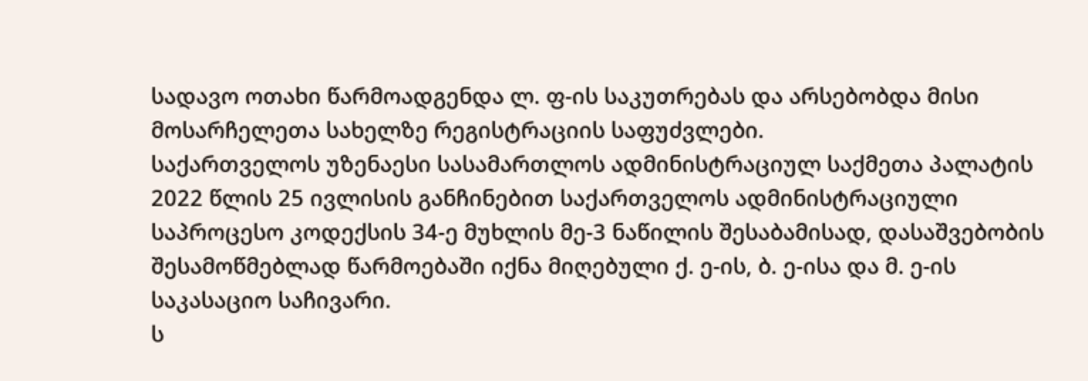სადავო ოთახი წარმოადგენდა ლ. ფ-ის საკუთრებას და არსებობდა მისი მოსარჩელეთა სახელზე რეგისტრაციის საფუძვლები.
საქართველოს უზენაესი სასამართლოს ადმინისტრაციულ საქმეთა პალატის 2022 წლის 25 ივლისის განჩინებით საქართველოს ადმინისტრაციული საპროცესო კოდექსის 34-ე მუხლის მე-3 ნაწილის შესაბამისად, დასაშვებობის შესამოწმებლად წარმოებაში იქნა მიღებული ქ. ე-ის, ბ. ე-ისა და მ. ე-ის საკასაციო საჩივარი.
ს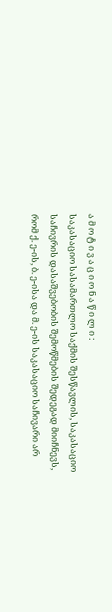ა მ ო ტ ი ვ ა ც ი ო ნ ა წ ი ლ ი :
საკასაციო სასამართლო საქმის შესწავლის, საკასაციო საჩივრის დასაშვებობის შემოწმების შედეგად მიიჩნევს, რომ ქ. ე-ის, ბ. ე-ისა და მ. ე-ის საკასაციო საჩივარი არ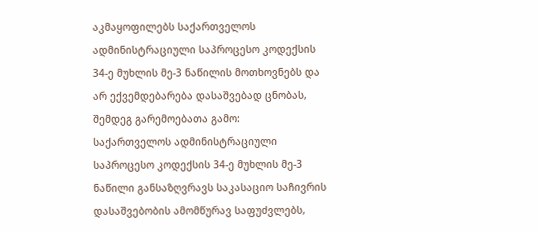აკმაყოფილებს საქართველოს ადმინისტრაციული საპროცესო კოდექსის 34-ე მუხლის მე-3 ნაწილის მოთხოვნებს და არ ექვემდებარება დასაშვებად ცნობას, შემდეგ გარემოებათა გამო:
საქართველოს ადმინისტრაციული საპროცესო კოდექსის 34-ე მუხლის მე-3 ნაწილი განსაზღვრავს საკასაციო საჩივრის დასაშვებობის ამომწურავ საფუძვლებს,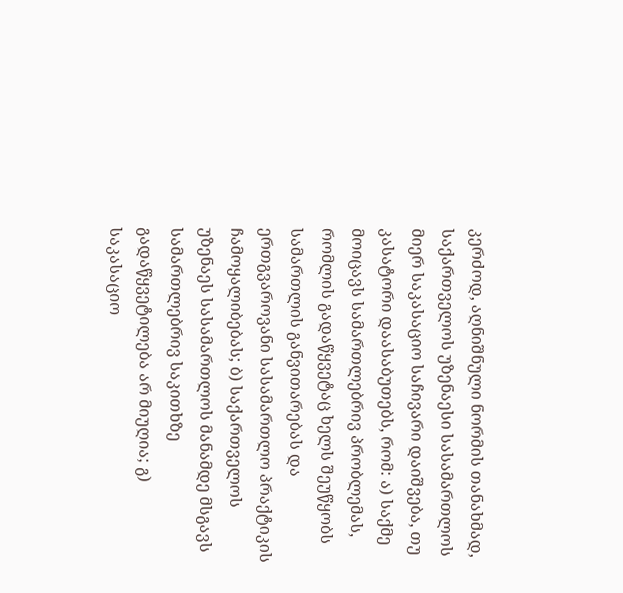კერძოდ, აღნიშნული ნორმის თანახმად, საქართველოს უზენაესი სასამართლოს მიერ საკასაციო საჩივარი დაიშვება, თუ კასატორი დაასაბუთებს, რომ: ა) საქმე მოიცავს სამართლებრივ პრობლემას, რომლის გადაწყვეტაც ხელს შეუწყობს სამართლის განვითარებას და ერთგვაროვანი სასამართლო პრაქტიკის ჩამოყალიბებას; ბ) საქართველოს უზენაეს სასამართლოს მანამდე მსგავს სამართლებრივ საკითხზე გადაწყვეტილება არ მიუღია; გ) საკასაციო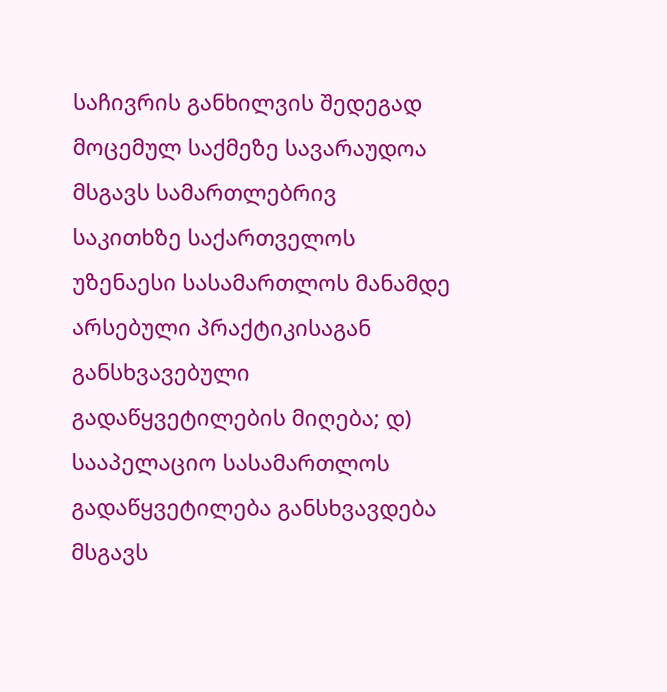საჩივრის განხილვის შედეგად მოცემულ საქმეზე სავარაუდოა მსგავს სამართლებრივ საკითხზე საქართველოს უზენაესი სასამართლოს მანამდე არსებული პრაქტიკისაგან განსხვავებული გადაწყვეტილების მიღება; დ) სააპელაციო სასამართლოს გადაწყვეტილება განსხვავდება მსგავს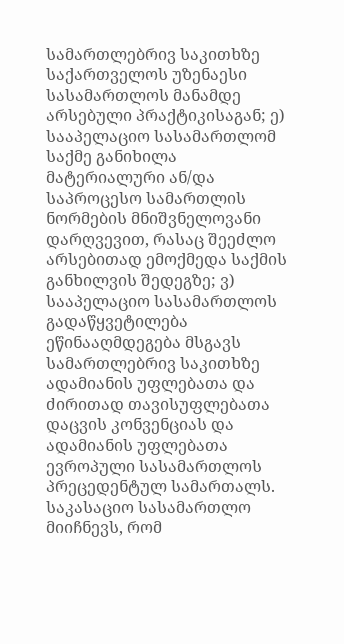სამართლებრივ საკითხზე საქართველოს უზენაესი სასამართლოს მანამდე არსებული პრაქტიკისაგან; ე) სააპელაციო სასამართლომ საქმე განიხილა მატერიალური ან/და საპროცესო სამართლის ნორმების მნიშვნელოვანი დარღვევით, რასაც შეეძლო არსებითად ემოქმედა საქმის განხილვის შედეგზე; ვ) სააპელაციო სასამართლოს გადაწყვეტილება ეწინააღმდეგება მსგავს სამართლებრივ საკითხზე ადამიანის უფლებათა და ძირითად თავისუფლებათა დაცვის კონვენციას და ადამიანის უფლებათა ევროპული სასამართლოს პრეცედენტულ სამართალს.
საკასაციო სასამართლო მიიჩნევს, რომ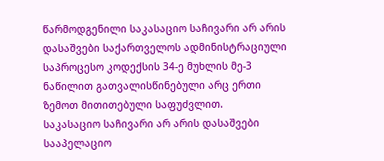წარმოდგენილი საკასაციო საჩივარი არ არის დასაშვები საქართველოს ადმინისტრაციული საპროცესო კოდექსის 34-ე მუხლის მე-3 ნაწილით გათვალისწინებული არც ერთი ზემოთ მითითებული საფუძვლით.
საკასაციო საჩივარი არ არის დასაშვები სააპელაციო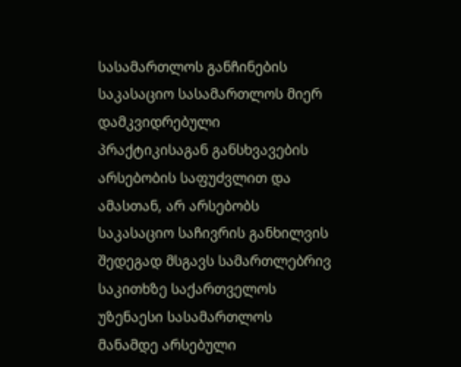სასამართლოს განჩინების საკასაციო სასამართლოს მიერ დამკვიდრებული პრაქტიკისაგან განსხვავების არსებობის საფუძვლით და ამასთან, არ არსებობს საკასაციო საჩივრის განხილვის შედეგად მსგავს სამართლებრივ საკითხზე საქართველოს უზენაესი სასამართლოს მანამდე არსებული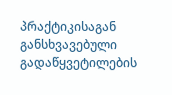პრაქტიკისაგან განსხვავებული გადაწყვეტილების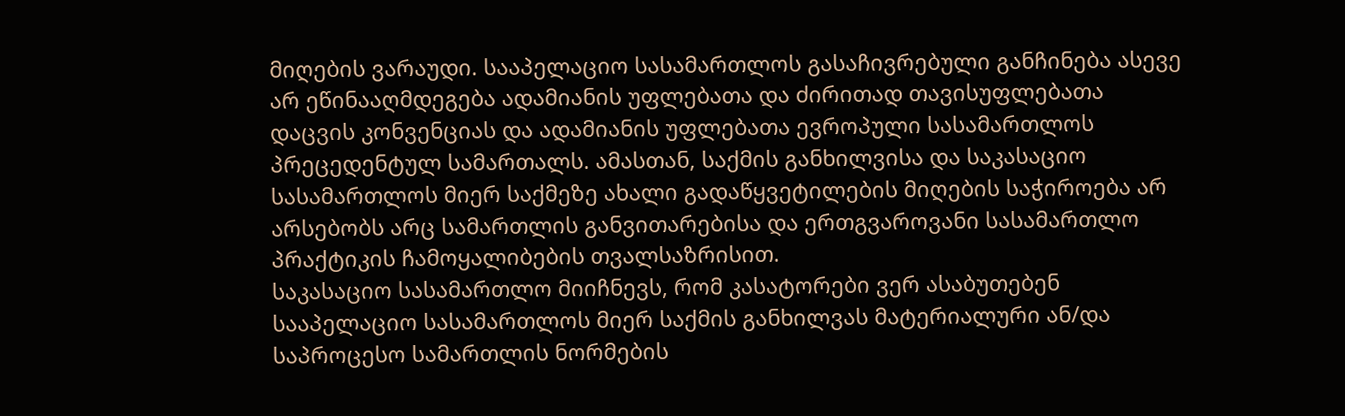მიღების ვარაუდი. სააპელაციო სასამართლოს გასაჩივრებული განჩინება ასევე არ ეწინააღმდეგება ადამიანის უფლებათა და ძირითად თავისუფლებათა დაცვის კონვენციას და ადამიანის უფლებათა ევროპული სასამართლოს პრეცედენტულ სამართალს. ამასთან, საქმის განხილვისა და საკასაციო სასამართლოს მიერ საქმეზე ახალი გადაწყვეტილების მიღების საჭიროება არ არსებობს არც სამართლის განვითარებისა და ერთგვაროვანი სასამართლო პრაქტიკის ჩამოყალიბების თვალსაზრისით.
საკასაციო სასამართლო მიიჩნევს, რომ კასატორები ვერ ასაბუთებენ სააპელაციო სასამართლოს მიერ საქმის განხილვას მატერიალური ან/და საპროცესო სამართლის ნორმების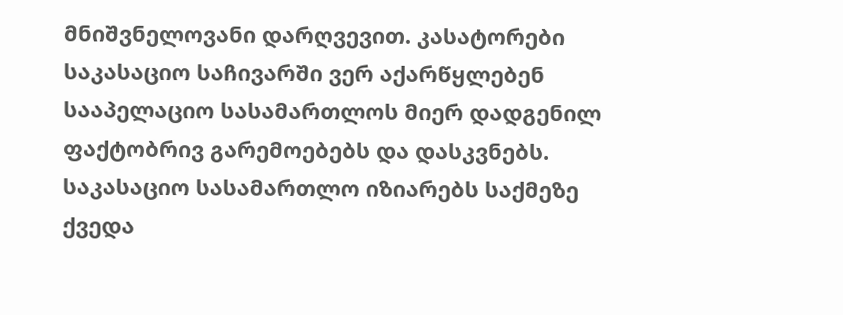მნიშვნელოვანი დარღვევით. კასატორები საკასაციო საჩივარში ვერ აქარწყლებენ სააპელაციო სასამართლოს მიერ დადგენილ ფაქტობრივ გარემოებებს და დასკვნებს.
საკასაციო სასამართლო იზიარებს საქმეზე ქვედა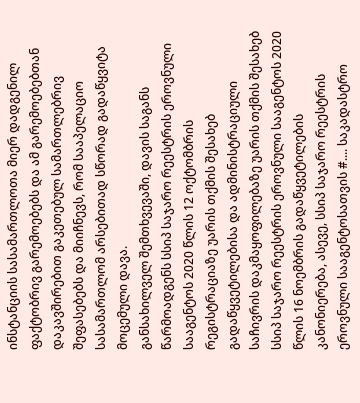ინსტანციის სასამართლოთა მიერ დადგენილ ფაქტობრივ გარემოებებს და ამ გარემოებებთან დაკავშირებით გაკეთებულ სამართლებრივ შეფასებებს და მიიჩნევს, რომ სააპელაციო სასამართლომ არსებითად სწორად გადაწყვიტა მოცემული დავა.
განსახილველ შემთხვევაში, დავის საგანს წარმოადგენს სსიპ საჯარო რეესტრის ეროვნული სააგენტოს 2020 წლის 12 ოქტომბრის რეგისტრაციაზე უარის თქმის შესახებ გადაწყვეტილებისა და ადმინისტრაციული საჩივრის დაკმაყოფილებაზე უარის თქმის შესახებ სსიპ საჯარო რეესტრის ეროვნული სააგენტოს 2020 წლის 16 ნოემბრის გადაწყვეტილების კანონიერება, ასევე, სსიპ საჯარო რეესტრის ეროვნული სააგენტოსათვის #.... საკადასტრო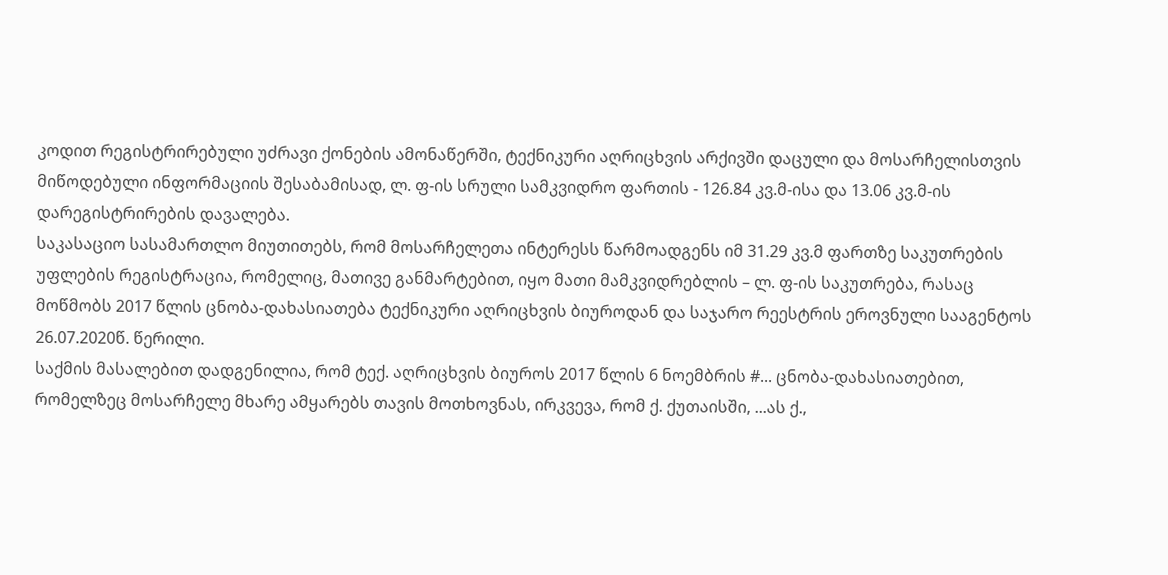კოდით რეგისტრირებული უძრავი ქონების ამონაწერში, ტექნიკური აღრიცხვის არქივში დაცული და მოსარჩელისთვის მიწოდებული ინფორმაციის შესაბამისად, ლ. ფ-ის სრული სამკვიდრო ფართის - 126.84 კვ.მ-ისა და 13.06 კვ.მ-ის დარეგისტრირების დავალება.
საკასაციო სასამართლო მიუთითებს, რომ მოსარჩელეთა ინტერესს წარმოადგენს იმ 31.29 კვ.მ ფართზე საკუთრების უფლების რეგისტრაცია, რომელიც, მათივე განმარტებით, იყო მათი მამკვიდრებლის – ლ. ფ-ის საკუთრება, რასაც მოწმობს 2017 წლის ცნობა-დახასიათება ტექნიკური აღრიცხვის ბიუროდან და საჯარო რეესტრის ეროვნული სააგენტოს 26.07.2020წ. წერილი.
საქმის მასალებით დადგენილია, რომ ტექ. აღრიცხვის ბიუროს 2017 წლის 6 ნოემბრის #... ცნობა-დახასიათებით, რომელზეც მოსარჩელე მხარე ამყარებს თავის მოთხოვნას, ირკვევა, რომ ქ. ქუთაისში, ...ას ქ.,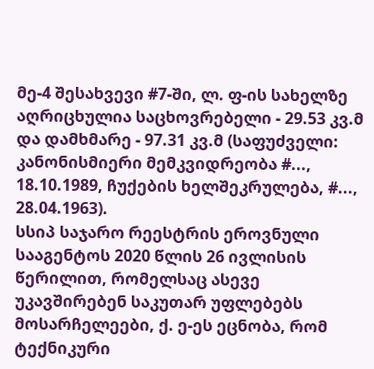მე-4 შესახვევი #7-ში, ლ. ფ-ის სახელზე აღრიცხულია საცხოვრებელი - 29.53 კვ.მ და დამხმარე - 97.31 კვ.მ (საფუძველი: კანონისმიერი მემკვიდრეობა #..., 18.10.1989, ჩუქების ხელშეკრულება, #..., 28.04.1963).
სსიპ საჯარო რეესტრის ეროვნული სააგენტოს 2020 წლის 26 ივლისის წერილით, რომელსაც ასევე უკავშირებენ საკუთარ უფლებებს მოსარჩელეები, ქ. ე-ეს ეცნობა, რომ ტექნიკური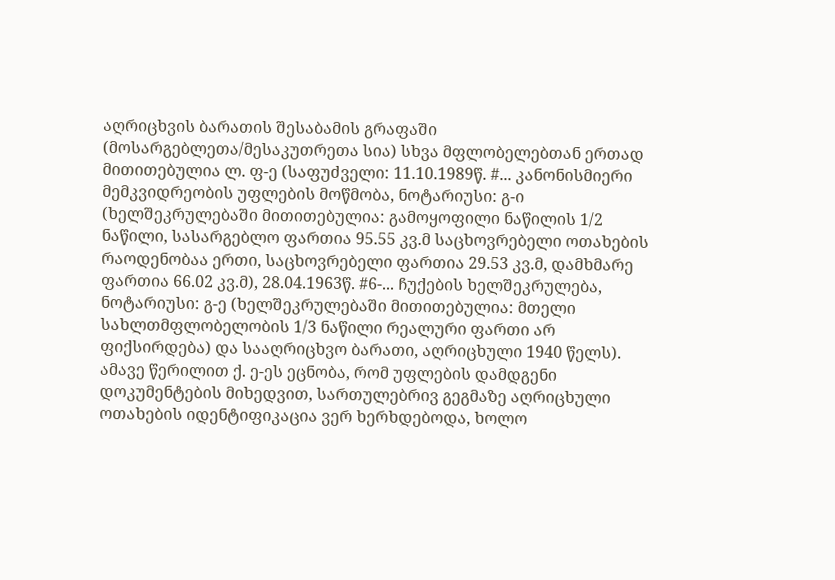აღრიცხვის ბარათის შესაბამის გრაფაში (მოსარგებლეთა/მესაკუთრეთა სია) სხვა მფლობელებთან ერთად მითითებულია ლ. ფ-ე (საფუძველი: 11.10.1989წ. #... კანონისმიერი მემკვიდრეობის უფლების მოწმობა, ნოტარიუსი: გ-ი (ხელშეკრულებაში მითითებულია: გამოყოფილი ნაწილის 1/2 ნაწილი, სასარგებლო ფართია 95.55 კვ.მ საცხოვრებელი ოთახების რაოდენობაა ერთი, საცხოვრებელი ფართია 29.53 კვ.მ, დამხმარე ფართია 66.02 კვ.მ), 28.04.1963წ. #6-... ჩუქების ხელშეკრულება, ნოტარიუსი: გ-ე (ხელშეკრულებაში მითითებულია: მთელი სახლთმფლობელობის 1/3 ნაწილი რეალური ფართი არ ფიქსირდება) და სააღრიცხვო ბარათი, აღრიცხული 1940 წელს). ამავე წერილით ქ. ე-ეს ეცნობა, რომ უფლების დამდგენი დოკუმენტების მიხედვით, სართულებრივ გეგმაზე აღრიცხული ოთახების იდენტიფიკაცია ვერ ხერხდებოდა, ხოლო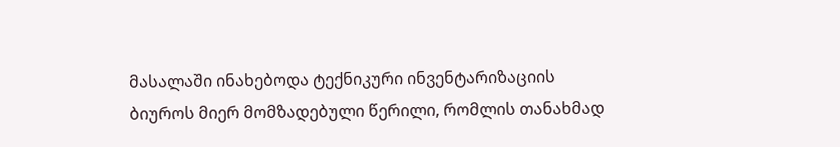მასალაში ინახებოდა ტექნიკური ინვენტარიზაციის ბიუროს მიერ მომზადებული წერილი, რომლის თანახმად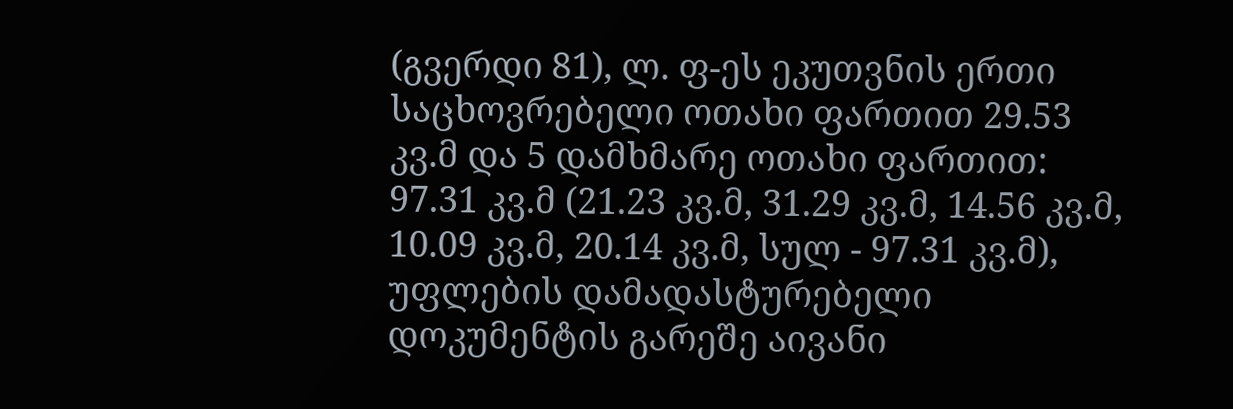(გვერდი 81), ლ. ფ-ეს ეკუთვნის ერთი საცხოვრებელი ოთახი ფართით 29.53 კვ.მ და 5 დამხმარე ოთახი ფართით: 97.31 კვ.მ (21.23 კვ.მ, 31.29 კვ.მ, 14.56 კვ.მ, 10.09 კვ.მ, 20.14 კვ.მ, სულ - 97.31 კვ.მ), უფლების დამადასტურებელი დოკუმენტის გარეშე აივანი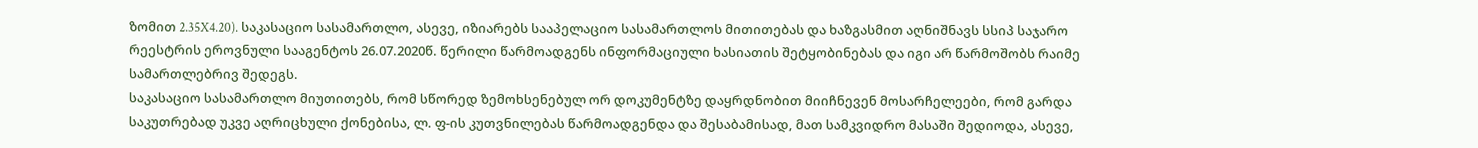ზომით 2.35X4.20). საკასაციო სასამართლო, ასევე, იზიარებს სააპელაციო სასამართლოს მითითებას და ხაზგასმით აღნიშნავს სსიპ საჯარო რეესტრის ეროვნული სააგენტოს 26.07.2020წ. წერილი წარმოადგენს ინფორმაციული ხასიათის შეტყობინებას და იგი არ წარმოშობს რაიმე სამართლებრივ შედეგს.
საკასაციო სასამართლო მიუთითებს, რომ სწორედ ზემოხსენებულ ორ დოკუმენტზე დაყრდნობით მიიჩნევენ მოსარჩელეები, რომ გარდა საკუთრებად უკვე აღრიცხული ქონებისა, ლ. ფ-ის კუთვნილებას წარმოადგენდა და შესაბამისად, მათ სამკვიდრო მასაში შედიოდა, ასევე,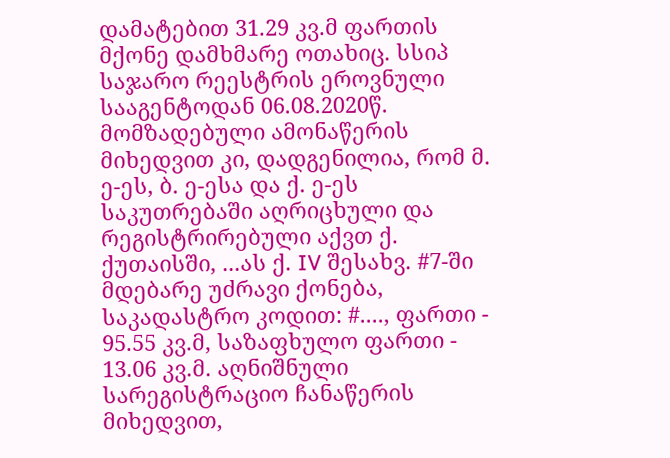დამატებით 31.29 კვ.მ ფართის მქონე დამხმარე ოთახიც. სსიპ საჯარო რეესტრის ეროვნული სააგენტოდან 06.08.2020წ. მომზადებული ამონაწერის მიხედვით კი, დადგენილია, რომ მ. ე-ეს, ბ. ე-ესა და ქ. ე-ეს საკუთრებაში აღრიცხული და რეგისტრირებული აქვთ ქ. ქუთაისში, ...ას ქ. IV შესახვ. #7-ში მდებარე უძრავი ქონება, საკადასტრო კოდით: #...., ფართი - 95.55 კვ.მ, საზაფხულო ფართი - 13.06 კვ.მ. აღნიშნული სარეგისტრაციო ჩანაწერის მიხედვით,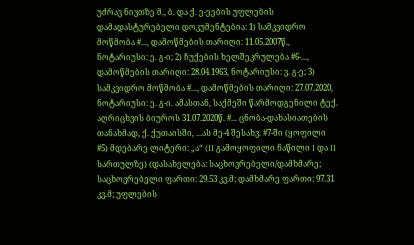უძრავ ნივთზე მ., ბ. და ქ. ე-ეების უფლების დამადასტურებელი დოკუმენტებია: 1) სამკვიდრო მოწმობა #..., დამოწმების თარიღი: 11.05.2007წ., ნოტარიუსი: ე. გ-ი; 2) ჩუქების ხელშეკრულება #6-..., დამოწმების თარიღი: 28.04.1963, ნოტარიუსი: ვ. გ-ე; 3) სამკვიდრო მოწმობა #..., დამოწმების თარიღი: 27.07.2020, ნოტარიუსი: ე. გ-ი. ამასთან, საქმეში წარმოდგენილი ტექ. აღრიცხვის ბიუროს 31.07.2020წ. #... ცნობა-დახასიათების თანახმად, ქ. ქუთაისში, ...ას მე-4 შესახვ. #7-ში (ყოფილი #5) მდებარე ლიტერი: „ა“ (II გამოყოფილი ნაწილი I და II სართულზე) (დასახელება: საცხოვრებელი/დამხმარე; საცხოვრებელი ფართი: 29.53 კვ.მ; დამხმარე ფართი: 97.31 კვ.მ; უფლების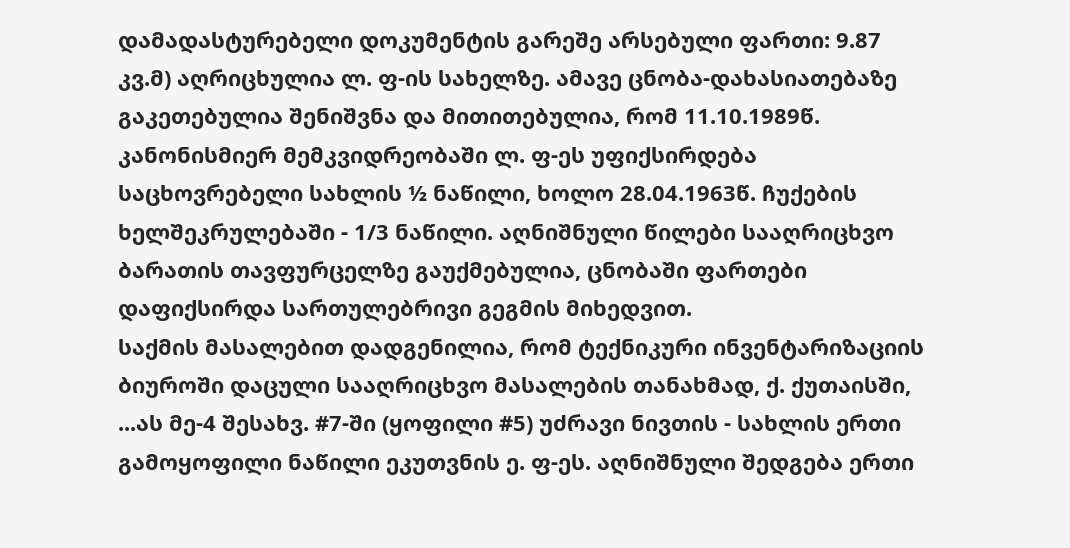დამადასტურებელი დოკუმენტის გარეშე არსებული ფართი: 9.87 კვ.მ) აღრიცხულია ლ. ფ-ის სახელზე. ამავე ცნობა-დახასიათებაზე გაკეთებულია შენიშვნა და მითითებულია, რომ 11.10.1989წ. კანონისმიერ მემკვიდრეობაში ლ. ფ-ეს უფიქსირდება საცხოვრებელი სახლის ½ ნაწილი, ხოლო 28.04.1963წ. ჩუქების ხელშეკრულებაში - 1/3 ნაწილი. აღნიშნული წილები სააღრიცხვო ბარათის თავფურცელზე გაუქმებულია, ცნობაში ფართები დაფიქსირდა სართულებრივი გეგმის მიხედვით.
საქმის მასალებით დადგენილია, რომ ტექნიკური ინვენტარიზაციის ბიუროში დაცული სააღრიცხვო მასალების თანახმად, ქ. ქუთაისში, ...ას მე-4 შესახვ. #7-ში (ყოფილი #5) უძრავი ნივთის - სახლის ერთი გამოყოფილი ნაწილი ეკუთვნის ე. ფ-ეს. აღნიშნული შედგება ერთი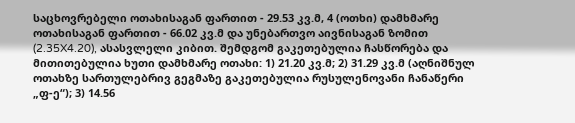საცხოვრებელი ოთახისაგან ფართით - 29.53 კვ.მ, 4 (ოთხი) დამხმარე ოთახისაგან ფართით - 66.02 კვ.მ და უნებართვო აივნისაგან ზომით (2.35X4.20), ასასვლელი კიბით. შემდგომ გაკეთებულია ჩასწორება და მითითებულია ხუთი დამხმარე ოთახი: 1) 21.20 კვ.მ; 2) 31.29 კვ.მ (აღნიშნულ ოთახზე სართულებრივ გეგმაზე გაკეთებულია რუსულენოვანი ჩანაწერი „ფ-ე“); 3) 14.56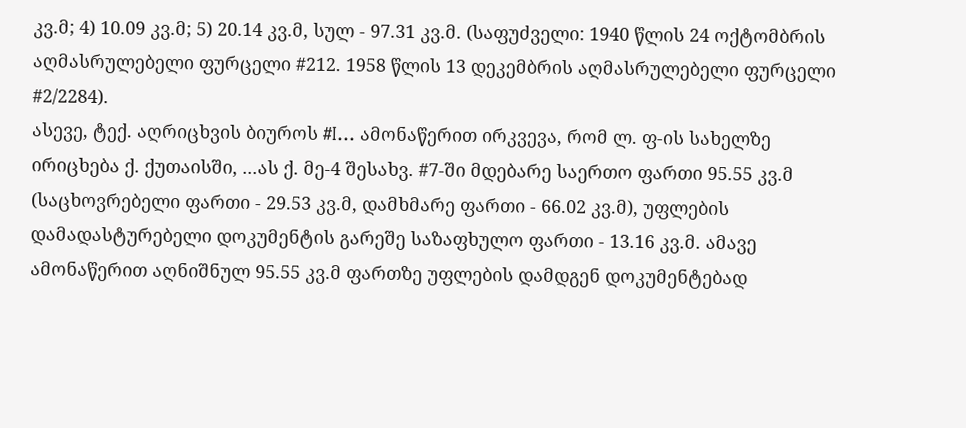კვ.მ; 4) 10.09 კვ.მ; 5) 20.14 კვ.მ, სულ - 97.31 კვ.მ. (საფუძველი: 1940 წლის 24 ოქტომბრის აღმასრულებელი ფურცელი #212. 1958 წლის 13 დეკემბრის აღმასრულებელი ფურცელი #2/2284).
ასევე, ტექ. აღრიცხვის ბიუროს #I... ამონაწერით ირკვევა, რომ ლ. ფ-ის სახელზე ირიცხება ქ. ქუთაისში, ...ას ქ. მე-4 შესახვ. #7-ში მდებარე საერთო ფართი 95.55 კვ.მ (საცხოვრებელი ფართი - 29.53 კვ.მ, დამხმარე ფართი - 66.02 კვ.მ), უფლების დამადასტურებელი დოკუმენტის გარეშე საზაფხულო ფართი - 13.16 კვ.მ. ამავე ამონაწერით აღნიშნულ 95.55 კვ.მ ფართზე უფლების დამდგენ დოკუმენტებად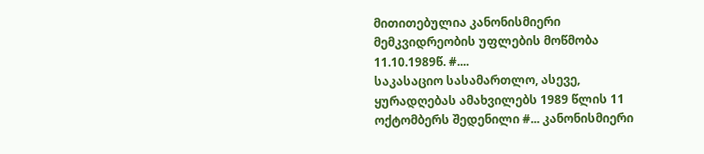მითითებულია კანონისმიერი მემკვიდრეობის უფლების მოწმობა 11.10.1989წ. #....
საკასაციო სასამართლო, ასევე, ყურადღებას ამახვილებს 1989 წლის 11 ოქტომბერს შედენილი #... კანონისმიერი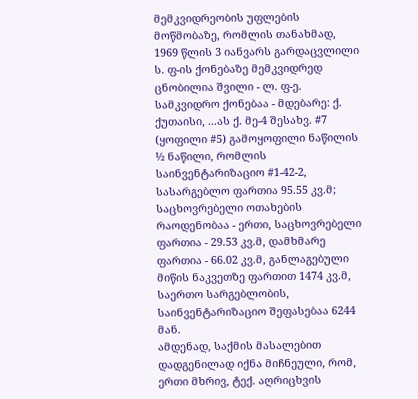მემკვიდრეობის უფლების მოწმობაზე, რომლის თანახმად, 1969 წლის 3 იანვარს გარდაცვლილი ს. ფ-ის ქონებაზე მემკვიდრედ ცნობილია შვილი - ლ. ფ-ე. სამკვიდრო ქონებაა - მდებარე: ქ. ქუთაისი, ...ას ქ. მე-4 შესახვ. #7 (ყოფილი #5) გამოყოფილი ნაწილის ½ ნაწილი, რომლის საინვენტარიზაციო #1-42-2, სასარგებლო ფართია 95.55 კვ.მ; საცხოვრებელი ოთახების რაოდენობაა - ერთი, საცხოვრებელი ფართია - 29.53 კვ.მ, დამხმარე ფართია - 66.02 კვ.მ, განლაგებული მიწის ნაკვეთზე ფართით 1474 კვ.მ, საერთო სარგებლობის, საინვენტარიზაციო შეფასებაა 6244 მან.
ამდენად, საქმის მასალებით დადგენილად იქნა მიჩნეული, რომ, ერთი მხრივ, ტექ. აღრიცხვის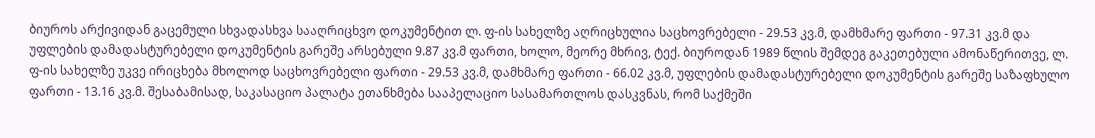ბიუროს არქივიდან გაცემული სხვადასხვა სააღრიცხვო დოკუმენტით ლ. ფ-ის სახელზე აღრიცხულია საცხოვრებელი - 29.53 კვ.მ, დამხმარე ფართი - 97.31 კვ.მ და უფლების დამადასტურებელი დოკუმენტის გარეშე არსებული 9.87 კვ.მ ფართი, ხოლო, მეორე მხრივ, ტექ. ბიუროდან 1989 წლის შემდეგ გაკეთებული ამონაწერითვე, ლ. ფ-ის სახელზე უკვე ირიცხება მხოლოდ საცხოვრებელი ფართი - 29.53 კვ.მ, დამხმარე ფართი - 66.02 კვ.მ, უფლების დამადასტურებელი დოკუმენტის გარეშე საზაფხულო ფართი - 13.16 კვ.მ. შესაბამისად, საკასაციო პალატა ეთანხმება სააპელაციო სასამართლოს დასკვნას, რომ საქმეში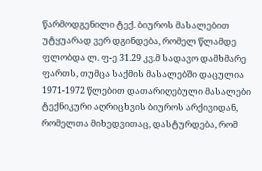წარმოდგენილი ტექ. ბიუროს მასალებით უტყუარად ვერ დგინდება, რომელ წლამდე ფლობდა ლ. ფ-ე 31.29 კვ.მ სადავო დამხმარე ფართს, თუმცა საქმის მასალებში დაცულია 1971-1972 წლებით დათარიღებული მასალები ტექნიკური აღრიცხვის ბიუროს არქივიდან, რომელთა მიხედვითაც, დასტურდება, რომ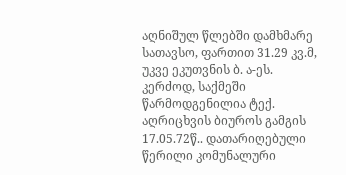აღნიშულ წლებში დამხმარე სათავსო, ფართით 31.29 კვ.მ, უკვე ეკუთვნის ბ. ა-ეს. კერძოდ, საქმეში წარმოდგენილია ტექ. აღრიცხვის ბიუროს გამგის 17.05.72წ.. დათარიღებული წერილი კომუნალური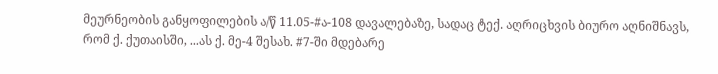მეურნეობის განყოფილების ა/წ 11.05-#ა-108 დავალებაზე, სადაც ტექ. აღრიცხვის ბიურო აღნიშნავს, რომ ქ. ქუთაისში, ...ას ქ. მე-4 შესახ. #7-ში მდებარე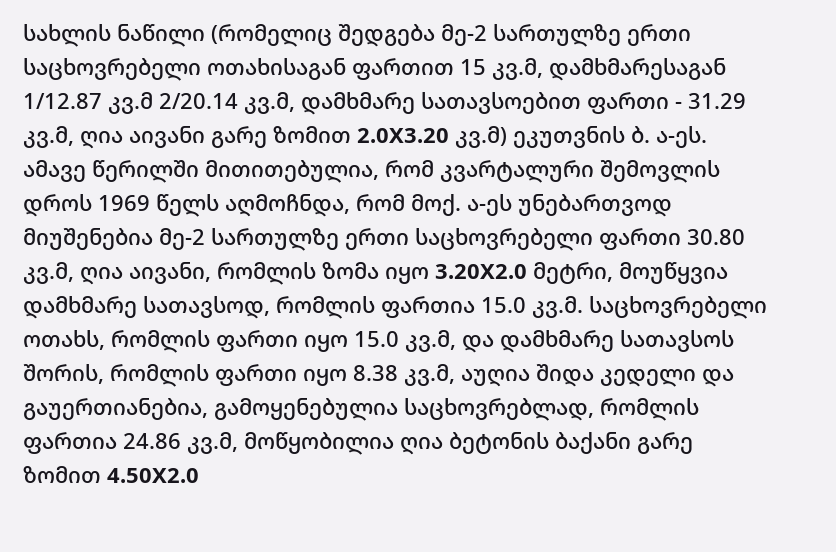სახლის ნაწილი (რომელიც შედგება მე-2 სართულზე ერთი საცხოვრებელი ოთახისაგან ფართით 15 კვ.მ, დამხმარესაგან 1/12.87 კვ.მ 2/20.14 კვ.მ, დამხმარე სათავსოებით ფართი - 31.29 კვ.მ, ღია აივანი გარე ზომით 2.0X3.20 კვ.მ) ეკუთვნის ბ. ა-ეს. ამავე წერილში მითითებულია, რომ კვარტალური შემოვლის დროს 1969 წელს აღმოჩნდა, რომ მოქ. ა-ეს უნებართვოდ მიუშენებია მე-2 სართულზე ერთი საცხოვრებელი ფართი 30.80 კვ.მ, ღია აივანი, რომლის ზომა იყო 3.20X2.0 მეტრი, მოუწყვია დამხმარე სათავსოდ, რომლის ფართია 15.0 კვ.მ. საცხოვრებელი ოთახს, რომლის ფართი იყო 15.0 კვ.მ, და დამხმარე სათავსოს შორის, რომლის ფართი იყო 8.38 კვ.მ, აუღია შიდა კედელი და გაუერთიანებია, გამოყენებულია საცხოვრებლად, რომლის ფართია 24.86 კვ.მ, მოწყობილია ღია ბეტონის ბაქანი გარე ზომით 4.50X2.0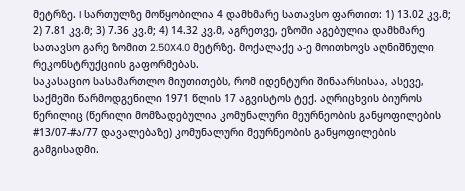მეტრზე. I სართულზე მოწყობილია 4 დამხმარე სათავსო ფართით: 1) 13.02 კვ.მ; 2) 7.81 კვ.მ; 3) 7.36 კვ.მ; 4) 14.32 კვ.მ, აგრეთვე, ეზოში აგებულია დამხმარე სათავსო გარე ზომით 2.50X4.0 მეტრზე. მოქალაქე ა-ე მოითხოვს აღნიშნული რეკონსტრუქციის გაფორმებას.
საკასაციო სასამართლო მიუთითებს, რომ იდენტური შინაარსისაა, ასევე, საქმეში წარმოდგენილი 1971 წლის 17 აგვისტოს ტექ. აღრიცხვის ბიუროს წერილიც (წერილი მომზადებულია კომუნალური მეურნეობის განყოფილების #13/07-#ა/77 დავალებაზე) კომუნალური მეურნეობის განყოფილების გამგისადმი.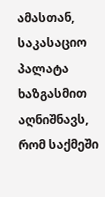ამასთან, საკასაციო პალატა ხაზგასმით აღნიშნავს, რომ საქმეში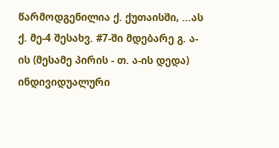წარმოდგენილია ქ. ქუთაისში, ...ას ქ. მე-4 შესახვ. #7-ში მდებარე გ. ა-ის (მესამე პირის - თ. ა-ის დედა) ინდივიდუალური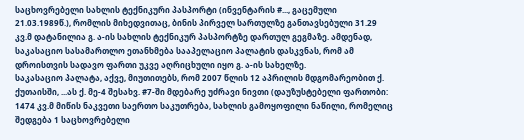საცხოვრებელი სახლის ტექნიკური პასპორტი (ინვენტარის #..., გაცემული 21.03.1989წ.), რომლის მიხედვითაც, ბინის პირველ სართულზე განთავსებული 31.29 კვ.მ დატანილია გ. ა-ის სახლის ტექნიკურ პასპორტზე დართულ გეგმაზე. ამდენად, საკასაციო სასამართლო ეთანხმება სააპელაციო პალატის დასკვნას, რომ ამ დროისთვის სადავო ფართი უკვე აღრიცხული იყო გ. ა-ის სახელზე.
საკასაციო პალატა, აქვე, მიუთითებს, რომ 2007 წლის 12 აპრილის მდგომარეობით ქ. ქუთაისში, ...ას ქ. მე-4 შესახვ. #7-ში მდებარე უძრავი ნივთი (დაუზუსტებელი ფართობი: 1474 კვ.მ მიწის ნაკვეთი საერთო საკუთრება, სახლის გამოყოფილი ნაწილი, რომელიც შედგება 1 საცხოვრებელი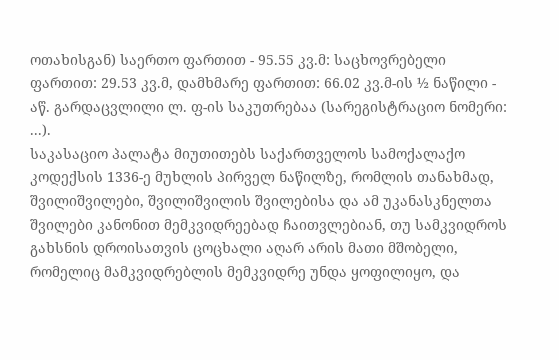ოთახისგან) საერთო ფართით - 95.55 კვ.მ: საცხოვრებელი ფართით: 29.53 კვ.მ, დამხმარე ფართით: 66.02 კვ.მ-ის ½ ნაწილი - აწ. გარდაცვლილი ლ. ფ-ის საკუთრებაა (სარეგისტრაციო ნომერი: ...).
საკასაციო პალატა მიუთითებს საქართველოს სამოქალაქო კოდექსის 1336-ე მუხლის პირველ ნაწილზე, რომლის თანახმად, შვილიშვილები, შვილიშვილის შვილებისა და ამ უკანასკნელთა შვილები კანონით მემკვიდრეებად ჩაითვლებიან, თუ სამკვიდროს გახსნის დროისათვის ცოცხალი აღარ არის მათი მშობელი, რომელიც მამკვიდრებლის მემკვიდრე უნდა ყოფილიყო, და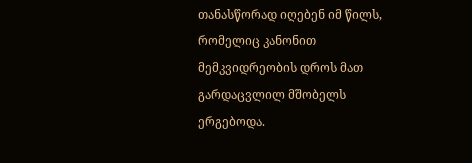თანასწორად იღებენ იმ წილს, რომელიც კანონით მემკვიდრეობის დროს მათ გარდაცვლილ მშობელს ერგებოდა.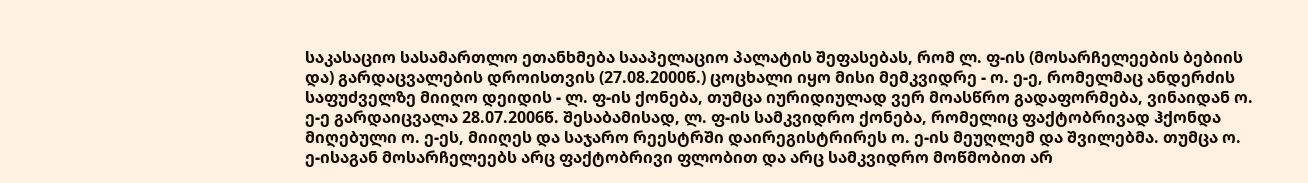საკასაციო სასამართლო ეთანხმება სააპელაციო პალატის შეფასებას, რომ ლ. ფ-ის (მოსარჩელეების ბებიის და) გარდაცვალების დროისთვის (27.08.2000წ.) ცოცხალი იყო მისი მემკვიდრე - ო. ე-ე, რომელმაც ანდერძის საფუძველზე მიიღო დეიდის - ლ. ფ-ის ქონება, თუმცა იურიდიულად ვერ მოასწრო გადაფორმება, ვინაიდან ო. ე-ე გარდაიცვალა 28.07.2006წ. შესაბამისად, ლ. ფ-ის სამკვიდრო ქონება, რომელიც ფაქტობრივად ჰქონდა მიღებული ო. ე-ეს, მიიღეს და საჯარო რეესტრში დაირეგისტრირეს ო. ე-ის მეუღლემ და შვილებმა. თუმცა ო. ე-ისაგან მოსარჩელეებს არც ფაქტობრივი ფლობით და არც სამკვიდრო მოწმობით არ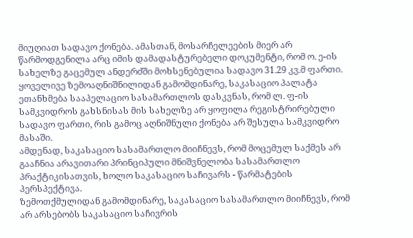მიუღიათ სადავო ქონება. ამასთან, მოსარჩელეების მიერ არ წარმოდგენილა არც იმის დამადასტურებელი დოკუმენტი, რომ ო. ე-ის სახელზე გაცემულ ანდერძში მოხსენებულია სადავო 31.29 კვ.მ ფართი. ყოველივე ზემოაღნიშნილიდან გამომდინარე, საკასაციო პალატა ეთანხმება სააპელაციო სასამართლოს დასკვნას, რომ ლ. ფ-ის სამკვიდროს გახსნისას მის სახელზე არ ყოფილა რეგისტრირებული სადავო ფართი, რის გამოც აღნიშნული ქონება არ შესულა სამკვიდრო მასაში.
ამდენად, საკასაციო სასამართლო მიიჩნევს, რომ მოცემულ საქმეს არ გააჩნია არავითარი პრინციპული მნიშვნელობა სასამართლო პრაქტიკისათვის, ხოლო საკასაციო საჩივარს - წარმატების პერსპექტივა.
ზემოთქმულიდან გამომდინარე, საკასაციო სასამართლო მიიჩნევს, რომ არ არსებობს საკასაციო საჩივრის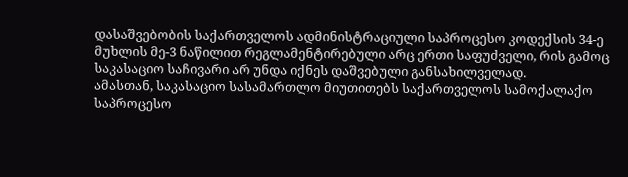დასაშვებობის საქართველოს ადმინისტრაციული საპროცესო კოდექსის 34-ე მუხლის მე-3 ნაწილით რეგლამენტირებული არც ერთი საფუძველი, რის გამოც საკასაციო საჩივარი არ უნდა იქნეს დაშვებული განსახილველად.
ამასთან, საკასაციო სასამართლო მიუთითებს საქართველოს სამოქალაქო საპროცესო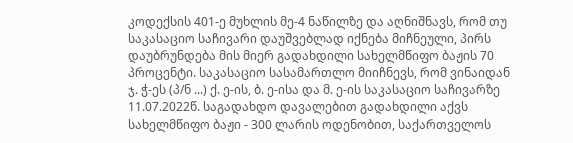კოდექსის 401-ე მუხლის მე-4 ნაწილზე და აღნიშნავს, რომ თუ საკასაციო საჩივარი დაუშვებლად იქნება მიჩნეული, პირს დაუბრუნდება მის მიერ გადახდილი სახელმწიფო ბაჟის 70 პროცენტი. საკასაციო სასამართლო მიიჩნევს, რომ ვინაიდან ჯ. ჭ-ეს (პ/ნ ...) ქ. ე-ის, ბ. ე-ისა და მ. ე-ის საკასაციო საჩივარზე 11.07.2022წ. საგადახდო დავალებით გადახდილი აქვს სახელმწიფო ბაჟი - 300 ლარის ოდენობით, საქართველოს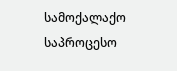სამოქალაქო საპროცესო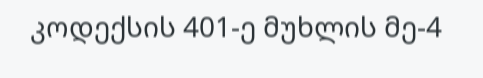კოდექსის 401-ე მუხლის მე-4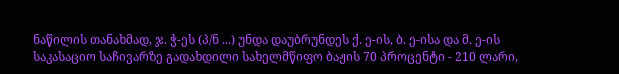ნაწილის თანახმად, ჯ. ჭ-ეს (პ/ნ ...) უნდა დაუბრუნდეს ქ. ე-ის, ბ. ე-ისა და მ. ე-ის საკასაციო საჩივარზე გადახდილი სახელმწიფო ბაჟის 70 პროცენტი - 210 ლარი,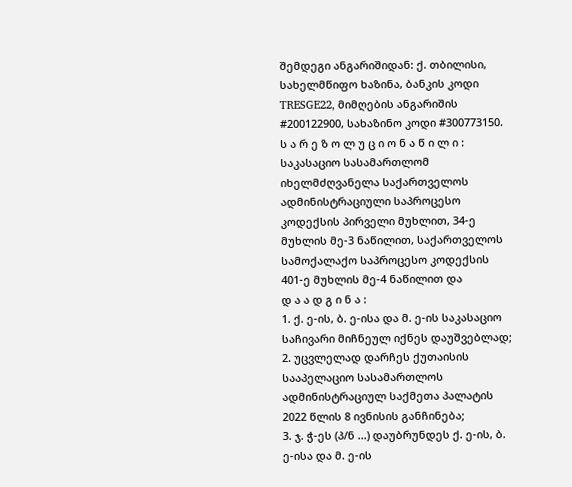შემდეგი ანგარიშიდან: ქ. თბილისი, სახელმწიფო ხაზინა, ბანკის კოდი TRESGE22, მიმღების ანგარიშის #200122900, სახაზინო კოდი #300773150.
ს ა რ ე ზ ო ლ უ ც ი ო ნ ა წ ი ლ ი :
საკასაციო სასამართლომ იხელმძღვანელა საქართველოს ადმინისტრაციული საპროცესო კოდექსის პირველი მუხლით, 34-ე მუხლის მე-3 ნაწილით, საქართველოს სამოქალაქო საპროცესო კოდექსის 401-ე მუხლის მე-4 ნაწილით და
დ ა ა დ გ ი ნ ა :
1. ქ. ე-ის, ბ. ე-ისა და მ. ე-ის საკასაციო საჩივარი მიჩნეულ იქნეს დაუშვებლად;
2. უცვლელად დარჩეს ქუთაისის სააპელაციო სასამართლოს ადმინისტრაციულ საქმეთა პალატის 2022 წლის 8 ივნისის განჩინება;
3. ჯ. ჭ-ეს (პ/ნ ...) დაუბრუნდეს ქ. ე-ის, ბ. ე-ისა და მ. ე-ის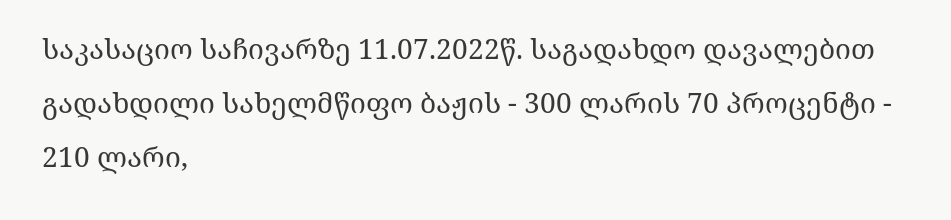საკასაციო საჩივარზე 11.07.2022წ. საგადახდო დავალებით გადახდილი სახელმწიფო ბაჟის - 300 ლარის 70 პროცენტი - 210 ლარი,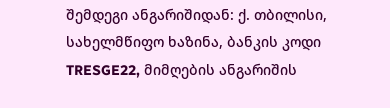შემდეგი ანგარიშიდან: ქ. თბილისი, სახელმწიფო ხაზინა, ბანკის კოდი TRESGE22, მიმღების ანგარიშის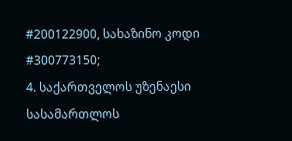#200122900, სახაზინო კოდი #300773150;
4. საქართველოს უზენაესი სასამართლოს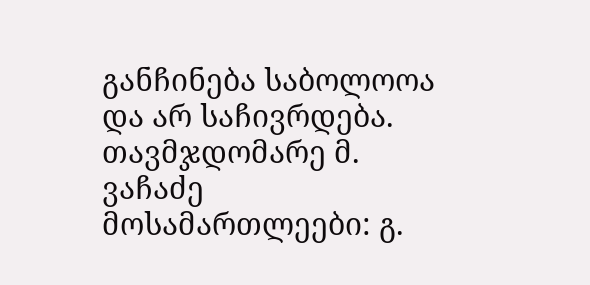განჩინება საბოლოოა და არ საჩივრდება.
თავმჯდომარე მ. ვაჩაძე
მოსამართლეები: გ.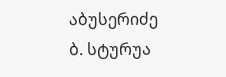აბუსერიძე
ბ. სტურუა